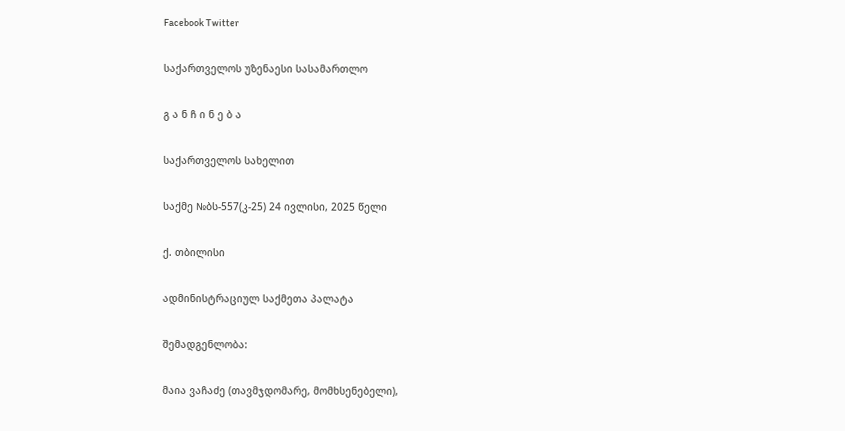Facebook Twitter

საქართველოს უზენაესი სასამართლო

გ ა ნ ჩ ი ნ ე ბ ა

საქართველოს სახელით

საქმე №ბს-557(კ-25) 24 ივლისი, 2025 წელი

ქ. თბილისი

ადმინისტრაციულ საქმეთა პალატა

შემადგენლობა:

მაია ვაჩაძე (თავმჯდომარე, მომხსენებელი),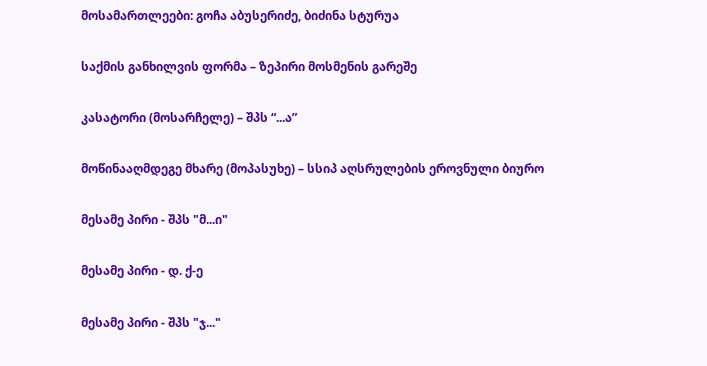მოსამართლეები: გოჩა აბუსერიძე, ბიძინა სტურუა

საქმის განხილვის ფორმა – ზეპირი მოსმენის გარეშე

კასატორი (მოსარჩელე) – შპს “...ა”

მოწინააღმდეგე მხარე (მოპასუხე) – სსიპ აღსრულების ეროვნული ბიურო

მესამე პირი - შპს "მ...ი"

მესამე პირი - დ. ქ-ე

მესამე პირი - შპს "ჯ..."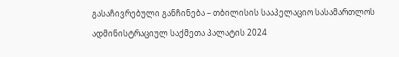გასაჩივრებული განჩინება – თბილისის სააპელაციო სასამართლოს ადმინისტრაციულ საქმეთა პალატის 2024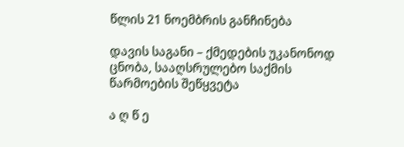წლის 21 ნოემბრის განჩინება

დავის საგანი – ქმედების უკანონოდ ცნობა, სააღსრულებო საქმის წარმოების შეწყვეტა

ა ღ წ ე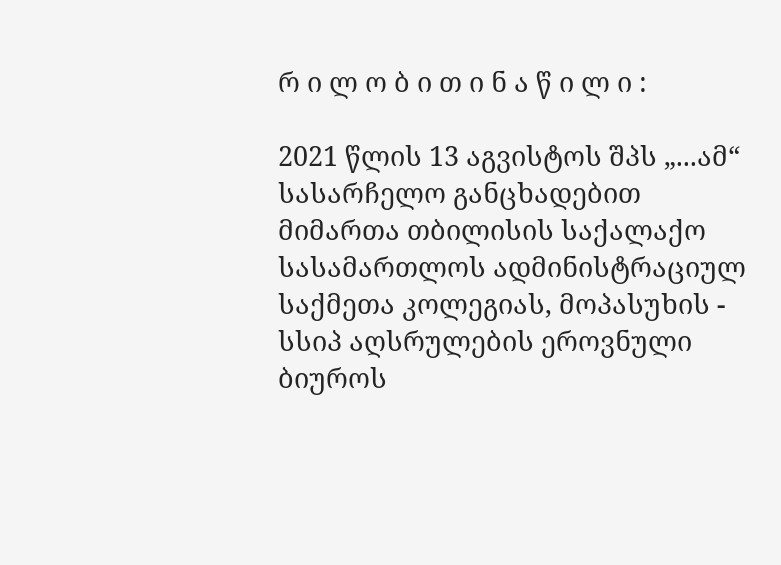რ ი ლ ო ბ ი თ ი ნ ა წ ი ლ ი :

2021 წლის 13 აგვისტოს შპს „...ამ“ სასარჩელო განცხადებით მიმართა თბილისის საქალაქო სასამართლოს ადმინისტრაციულ საქმეთა კოლეგიას, მოპასუხის - სსიპ აღსრულების ეროვნული ბიუროს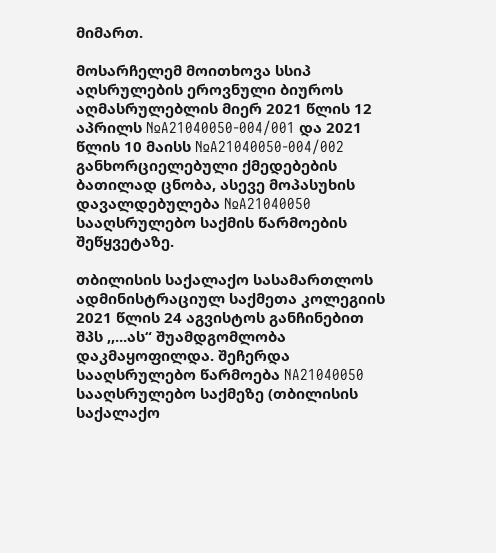მიმართ.

მოსარჩელემ მოითხოვა სსიპ აღსრულების ეროვნული ბიუროს აღმასრულებლის მიერ 2021 წლის 12 აპრილს №A21040050-004/001 და 2021 წლის 10 მაისს №A21040050-004/002 განხორციელებული ქმედებების ბათილად ცნობა, ასევე მოპასუხის დავალდებულება №A21040050 სააღსრულებო საქმის წარმოების შეწყვეტაზე.

თბილისის საქალაქო სასამართლოს ადმინისტრაციულ საქმეთა კოლეგიის 2021 წლის 24 აგვისტოს განჩინებით შპს ,,...ას“ შუამდგომლობა დაკმაყოფილდა. შეჩერდა სააღსრულებო წარმოება NA21040050 სააღსრულებო საქმეზე (თბილისის საქალაქო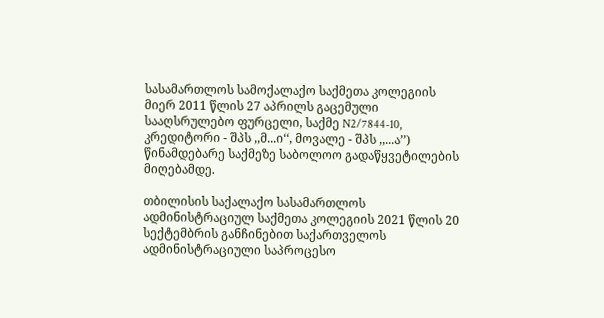სასამართლოს სამოქალაქო საქმეთა კოლეგიის მიერ 2011 წლის 27 აპრილს გაცემული სააღსრულებო ფურცელი, საქმე N2/7844-10, კრედიტორი - შპს ,,მ...ი‘‘, მოვალე - შპს ,,...ა’’) წინამდებარე საქმეზე საბოლოო გადაწყვეტილების მიღებამდე.

თბილისის საქალაქო სასამართლოს ადმინისტრაციულ საქმეთა კოლეგიის 2021 წლის 20 სექტემბრის განჩინებით საქართველოს ადმინისტრაციული საპროცესო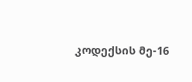კოდექსის მე-16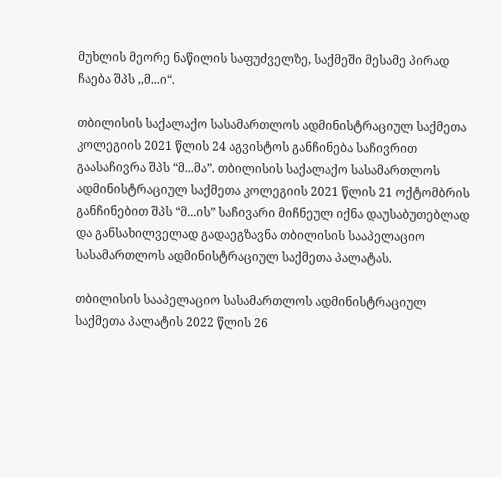მუხლის მეორე ნაწილის საფუძველზე, საქმეში მესამე პირად ჩაება შპს ,,მ...ი“.

თბილისის საქალაქო სასამართლოს ადმინისტრაციულ საქმეთა კოლეგიის 2021 წლის 24 აგვისტოს განჩინება საჩივრით გაასაჩივრა შპს “მ...მა”. თბილისის საქალაქო სასამართლოს ადმინისტრაციულ საქმეთა კოლეგიის 2021 წლის 21 ოქტომბრის განჩინებით შპს “მ...ის” საჩივარი მიჩნეულ იქნა დაუსაბუთებლად და განსახილველად გადაეგზავნა თბილისის სააპელაციო სასამართლოს ადმინისტრაციულ საქმეთა პალატას.

თბილისის სააპელაციო სასამართლოს ადმინისტრაციულ საქმეთა პალატის 2022 წლის 26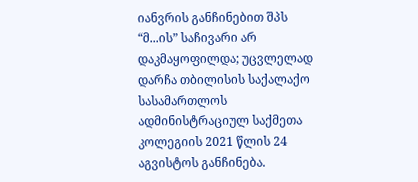იანვრის განჩინებით შპს “მ...ის” საჩივარი არ დაკმაყოფილდა; უცვლელად დარჩა თბილისის საქალაქო სასამართლოს ადმინისტრაციულ საქმეთა კოლეგიის 2021 წლის 24 აგვისტოს განჩინება.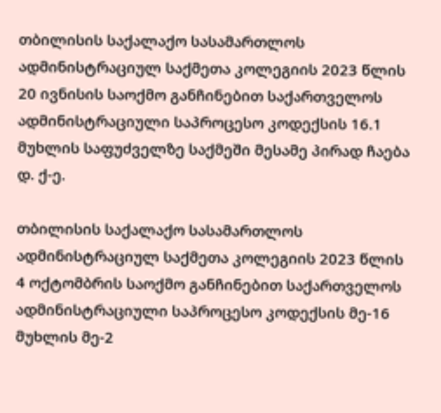თბილისის საქალაქო სასამართლოს ადმინისტრაციულ საქმეთა კოლეგიის 2023 წლის 20 ივნისის საოქმო განჩინებით საქართველოს ადმინისტრაციული საპროცესო კოდექსის 16.1 მუხლის საფუძველზე საქმეში მესამე პირად ჩაება დ. ქ-ე.

თბილისის საქალაქო სასამართლოს ადმინისტრაციულ საქმეთა კოლეგიის 2023 წლის 4 ოქტომბრის საოქმო განჩინებით საქართველოს ადმინისტრაციული საპროცესო კოდექსის მე-16 მუხლის მე-2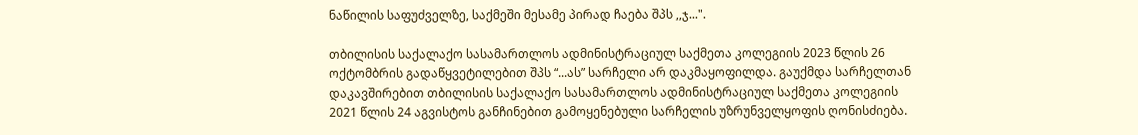ნაწილის საფუძველზე, საქმეში მესამე პირად ჩაება შპს ,,ჯ...".

თბილისის საქალაქო სასამართლოს ადმინისტრაციულ საქმეთა კოლეგიის 2023 წლის 26 ოქტომბრის გადაწყვეტილებით შპს “...ას” სარჩელი არ დაკმაყოფილდა. გაუქმდა სარჩელთან დაკავშირებით თბილისის საქალაქო სასამართლოს ადმინისტრაციულ საქმეთა კოლეგიის 2021 წლის 24 აგვისტოს განჩინებით გამოყენებული სარჩელის უზრუნველყოფის ღონისძიება.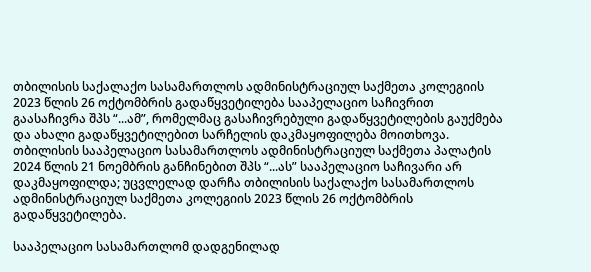თბილისის საქალაქო სასამართლოს ადმინისტრაციულ საქმეთა კოლეგიის 2023 წლის 26 ოქტომბრის გადაწყვეტილება სააპელაციო საჩივრით გაასაჩივრა შპს “...ამ”, რომელმაც გასაჩივრებული გადაწყვეტილების გაუქმება და ახალი გადაწყვეტილებით სარჩელის დაკმაყოფილება მოითხოვა. თბილისის სააპელაციო სასამართლოს ადმინისტრაციულ საქმეთა პალატის 2024 წლის 21 ნოემბრის განჩინებით შპს “...ას” სააპელაციო საჩივარი არ დაკმაყოფილდა; უცვლელად დარჩა თბილისის საქალაქო სასამართლოს ადმინისტრაციულ საქმეთა კოლეგიის 2023 წლის 26 ოქტომბრის გადაწყვეტილება.

სააპელაციო სასამართლომ დადგენილად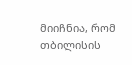მიიჩნია, რომ თბილისის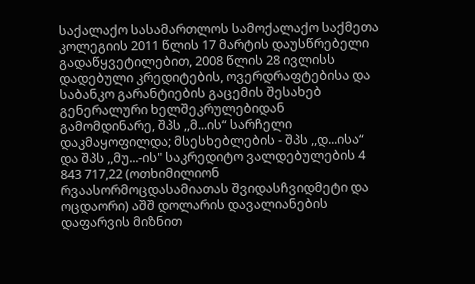საქალაქო სასამართლოს სამოქალაქო საქმეთა კოლეგიის 2011 წლის 17 მარტის დაუსწრებელი გადაწყვეტილებით, 2008 წლის 28 ივლისს დადებული კრედიტების, ოვერდრაფტებისა და საბანკო გარანტიების გაცემის შესახებ გენერალური ხელშეკრულებიდან გამომდინარე, შპს ,,მ...ის“ სარჩელი დაკმაყოფილდა; მსესხებლების - შპს ,,დ...ისა“ და შპს ,,მუ...-ის" საკრედიტო ვალდებულების 4 843 717,22 (ოთხიმილიონ რვაასორმოცდასამიათას შვიდასჩვიდმეტი და ოცდაორი) აშშ დოლარის დავალიანების დაფარვის მიზნით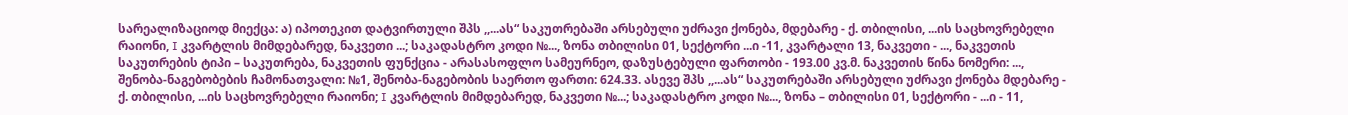სარეალიზაციოდ მიექცა: ა) იპოთეკით დატვირთული შპს ,,...ას“ საკუთრებაში არსებული უძრავი ქონება, მდებარე - ქ. თბილისი, ...ის საცხოვრებელი რაიონი, I კვარტლის მიმდებარედ, ნაკვეთი ...; საკადასტრო კოდი №..., ზონა თბილისი 01, სექტორი ...ი -11, კვარტალი 13, ნაკვეთი - ..., ნაკვეთის საკუთრების ტიპი – საკუთრება, ნაკვეთის ფუნქცია - არასასოფლო სამეურნეო, დაზუსტებული ფართობი - 193.00 კვ.მ. ნაკვეთის წინა ნომერი: ..., შენობა-ნაგებობების ჩამონათვალი: №1, შენობა-ნაგებობის საერთო ფართი: 624.33. ასევე შპს ,,...ას“ საკუთრებაში არსებული უძრავი ქონება მდებარე - ქ. თბილისი, ...ის საცხოვრებელი რაიონი; I კვარტლის მიმდებარედ, ნაკვეთი №...; საკადასტრო კოდი №..., ზონა – თბილისი 01, სექტორი - ...ი - 11,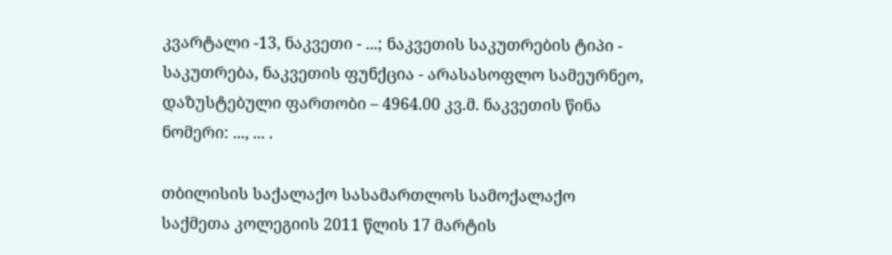კვარტალი -13, ნაკვეთი - ...; ნაკვეთის საკუთრების ტიპი - საკუთრება, ნაკვეთის ფუნქცია - არასასოფლო სამეურნეო, დაზუსტებული ფართობი – 4964.00 კვ.მ. ნაკვეთის წინა ნომერი: ..., ... .

თბილისის საქალაქო სასამართლოს სამოქალაქო საქმეთა კოლეგიის 2011 წლის 17 მარტის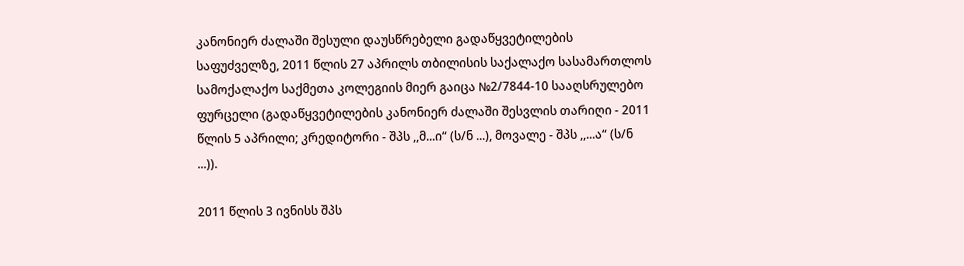კანონიერ ძალაში შესული დაუსწრებელი გადაწყვეტილების საფუძველზე, 2011 წლის 27 აპრილს თბილისის საქალაქო სასამართლოს სამოქალაქო საქმეთა კოლეგიის მიერ გაიცა №2/7844-10 სააღსრულებო ფურცელი (გადაწყვეტილების კანონიერ ძალაში შესვლის თარიღი - 2011 წლის 5 აპრილი; კრედიტორი - შპს ,,მ...ი“ (ს/ნ ...), მოვალე - შპს ,,...ა“ (ს/ნ ...)).

2011 წლის 3 ივნისს შპს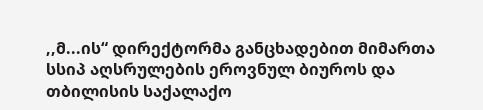,,მ...ის“ დირექტორმა განცხადებით მიმართა სსიპ აღსრულების ეროვნულ ბიუროს და თბილისის საქალაქო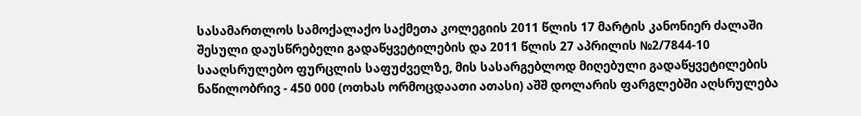სასამართლოს სამოქალაქო საქმეთა კოლეგიის 2011 წლის 17 მარტის კანონიერ ძალაში შესული დაუსწრებელი გადაწყვეტილების და 2011 წლის 27 აპრილის №2/7844-10 სააღსრულებო ფურცლის საფუძველზე, მის სასარგებლოდ მიღებული გადაწყვეტილების ნაწილობრივ - 450 000 (ოთხას ორმოცდაათი ათასი) აშშ დოლარის ფარგლებში აღსრულება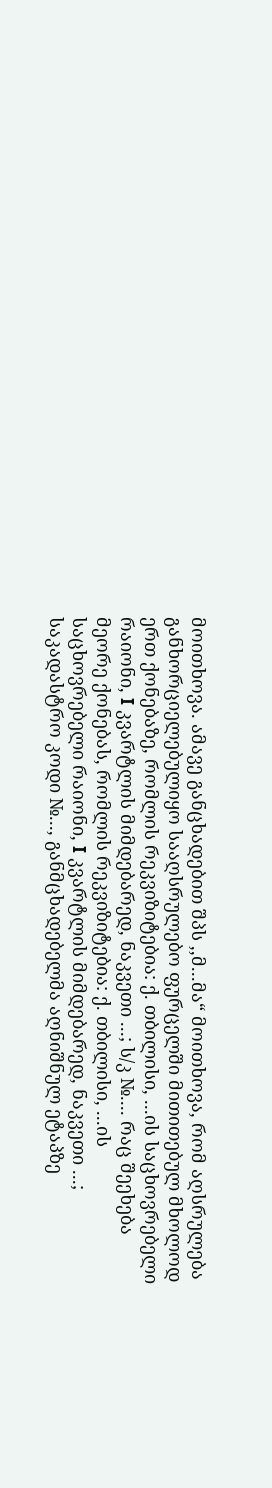მოითხოვა. ამავე განცხადებით შპს ,,მ...მა“ მოითხოვა, რომ აღსრულება განხორციელებულიყო სააღსრულებო ფურცელში მითითებულ მხოლოდ ერთ ქონებაზე, რომლის რეკვიზიტებია: ქ. თბილისი, ...ის საცხოვრებელი რაიონი, I კვარტლის მიმდებარედ, ნაკვეთი ...; ს/კ №.... რაც შეეხება მეორე ქონებას, რომლის რეკვიზიტებია: ქ. თბილისი, ...ის საცხოვრებელი რაიონი, I კვარტლის მიმდებარედ, ნაკვეთი ...; საკადასტრო კოდი №..., განმცხადებელმა აღნიშნულ ეტაპზე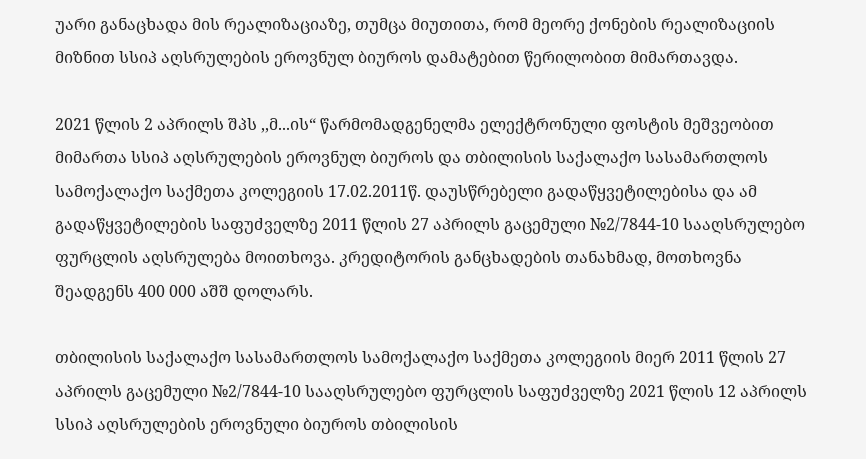უარი განაცხადა მის რეალიზაციაზე, თუმცა მიუთითა, რომ მეორე ქონების რეალიზაციის მიზნით სსიპ აღსრულების ეროვნულ ბიუროს დამატებით წერილობით მიმართავდა.

2021 წლის 2 აპრილს შპს ,,მ...ის“ წარმომადგენელმა ელექტრონული ფოსტის მეშვეობით მიმართა სსიპ აღსრულების ეროვნულ ბიუროს და თბილისის საქალაქო სასამართლოს სამოქალაქო საქმეთა კოლეგიის 17.02.2011წ. დაუსწრებელი გადაწყვეტილებისა და ამ გადაწყვეტილების საფუძველზე 2011 წლის 27 აპრილს გაცემული №2/7844-10 სააღსრულებო ფურცლის აღსრულება მოითხოვა. კრედიტორის განცხადების თანახმად, მოთხოვნა შეადგენს 400 000 აშშ დოლარს.

თბილისის საქალაქო სასამართლოს სამოქალაქო საქმეთა კოლეგიის მიერ 2011 წლის 27 აპრილს გაცემული №2/7844-10 სააღსრულებო ფურცლის საფუძველზე 2021 წლის 12 აპრილს სსიპ აღსრულების ეროვნული ბიუროს თბილისის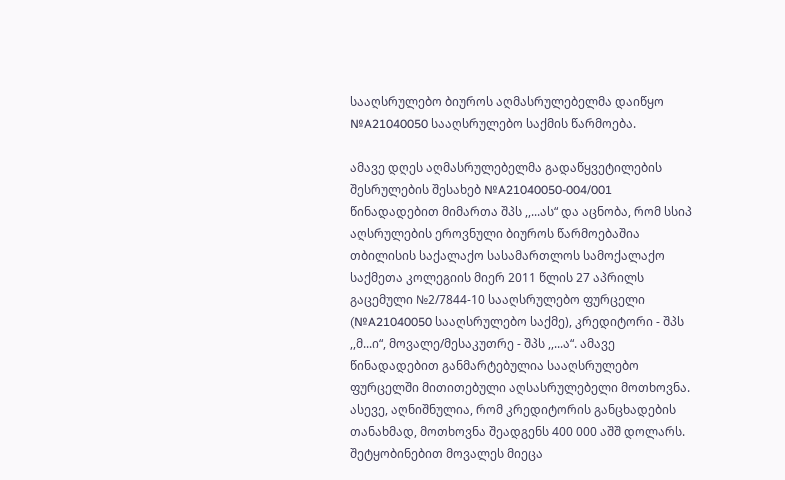სააღსრულებო ბიუროს აღმასრულებელმა დაიწყო №A21040050 სააღსრულებო საქმის წარმოება.

ამავე დღეს აღმასრულებელმა გადაწყვეტილების შესრულების შესახებ №A21040050-004/001 წინადადებით მიმართა შპს ,,...ას“ და აცნობა, რომ სსიპ აღსრულების ეროვნული ბიუროს წარმოებაშია თბილისის საქალაქო სასამართლოს სამოქალაქო საქმეთა კოლეგიის მიერ 2011 წლის 27 აპრილს გაცემული №2/7844-10 სააღსრულებო ფურცელი (№A21040050 სააღსრულებო საქმე), კრედიტორი - შპს ,,მ...ი“, მოვალე/მესაკუთრე - შპს ,,...ა“. ამავე წინადადებით განმარტებულია სააღსრულებო ფურცელში მითითებული აღსასრულებელი მოთხოვნა. ასევე, აღნიშნულია, რომ კრედიტორის განცხადების თანახმად, მოთხოვნა შეადგენს 400 000 აშშ დოლარს. შეტყობინებით მოვალეს მიეცა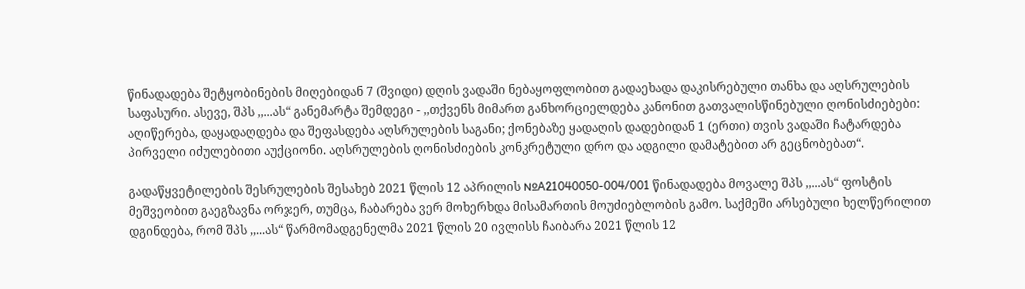წინადადება შეტყობინების მიღებიდან 7 (შვიდი) დღის ვადაში ნებაყოფლობით გადაეხადა დაკისრებული თანხა და აღსრულების საფასური. ასევე, შპს ,,...ას“ განემარტა შემდეგი - ,,თქვენს მიმართ განხორციელდება კანონით გათვალისწინებული ღონისძიებები: აღიწერება, დაყადაღდება და შეფასდება აღსრულების საგანი; ქონებაზე ყადაღის დადებიდან 1 (ერთი) თვის ვადაში ჩატარდება პირველი იძულებითი აუქციონი. აღსრულების ღონისძიების კონკრეტული დრო და ადგილი დამატებით არ გეცნობებათ“.

გადაწყვეტილების შესრულების შესახებ 2021 წლის 12 აპრილის №A21040050-004/001 წინადადება მოვალე შპს ,,...ას“ ფოსტის მეშვეობით გაეგზავნა ორჯერ, თუმცა, ჩაბარება ვერ მოხერხდა მისამართის მოუძიებლობის გამო. საქმეში არსებული ხელწერილით დგინდება, რომ შპს ,,...ას“ წარმომადგენელმა 2021 წლის 20 ივლისს ჩაიბარა 2021 წლის 12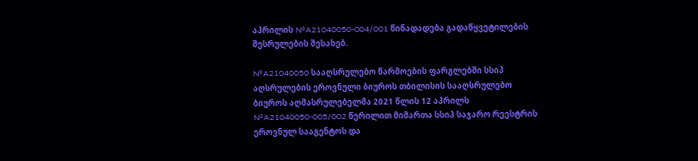აპრილის №A21040050-004/001 წინადადება გადაწყვეტილების შესრულების შესახებ.

№A21040050 სააღსრულებო წარმოების ფარგლებში სსიპ აღსრულების ეროვნული ბიუროს თბილისის სააღსრულებო ბიუროს აღმასრულებელმა 2021 წლის 12 აპრილს №A21040050-005/002 წერილით მიმართა სსიპ საჯარო რეესტრის ეროვნულ სააგენტოს და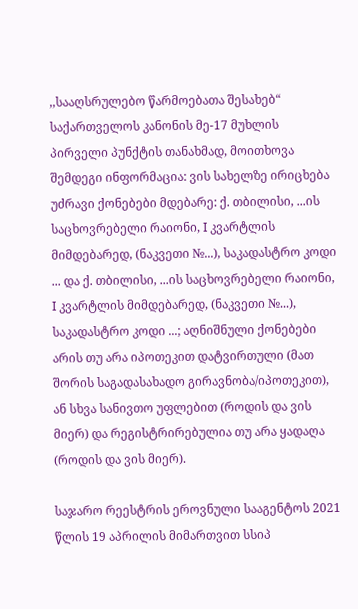,,სააღსრულებო წარმოებათა შესახებ“ საქართველოს კანონის მე-17 მუხლის პირველი პუნქტის თანახმად, მოითხოვა შემდეგი ინფორმაცია: ვის სახელზე ირიცხება უძრავი ქონებები მდებარე: ქ. თბილისი, ...ის საცხოვრებელი რაიონი, I კვარტლის მიმდებარედ, (ნაკვეთი №...), საკადასტრო კოდი ... და ქ. თბილისი, ...ის საცხოვრებელი რაიონი, I კვარტლის მიმდებარედ, (ნაკვეთი №...), საკადასტრო კოდი ...; აღნიშნული ქონებები არის თუ არა იპოთეკით დატვირთული (მათ შორის საგადასახადო გირავნობა/იპოთეკით), ან სხვა სანივთო უფლებით (როდის და ვის მიერ) და რეგისტრირებულია თუ არა ყადაღა (როდის და ვის მიერ).

საჯარო რეესტრის ეროვნული სააგენტოს 2021 წლის 19 აპრილის მიმართვით სსიპ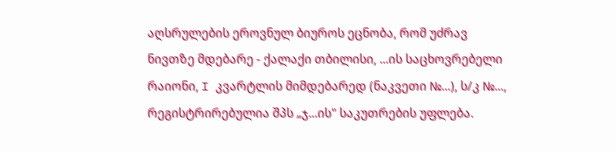აღსრულების ეროვნულ ბიუროს ეცნობა, რომ უძრავ ნივთზე მდებარე - ქალაქი თბილისი, ...ის საცხოვრებელი რაიონი, I კვარტლის მიმდებარედ (ნაკვეთი №...), ს/კ №..., რეგისტრირებულია შპს „ჯ...ის" საკუთრების უფლება.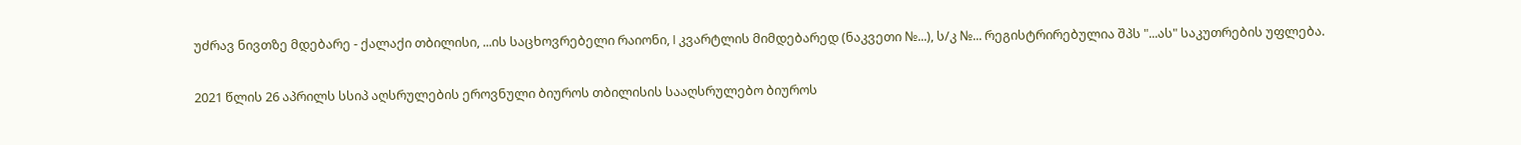უძრავ ნივთზე მდებარე - ქალაქი თბილისი, ...ის საცხოვრებელი რაიონი, I კვარტლის მიმდებარედ (ნაკვეთი №...), ს/კ №... რეგისტრირებულია შპს "...ას" საკუთრების უფლება.

2021 წლის 26 აპრილს სსიპ აღსრულების ეროვნული ბიუროს თბილისის სააღსრულებო ბიუროს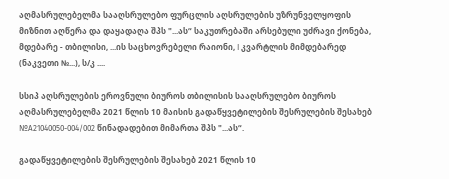აღმასრულებელმა სააღსრულებო ფურცლის აღსრულების უზრუნველყოფის მიზნით აღწერა და დაყადაღა შპს "...ას“ საკუთრებაში არსებული უძრავი ქონება, მდებარე - თბილისი, ...ის საცხოვრებელი რაიონი, I კვარტლის მიმდებარედ (ნაკვეთი №...), ს/კ ....

სსიპ აღსრულების ეროვნული ბიუროს თბილისის სააღსრულებო ბიუროს აღმასრულებელმა 2021 წლის 10 მაისის გადაწყვეტილების შესრულების შესახებ №A21040050-004/002 წინადადებით მიმართა შპს "...ას“.

გადაწყვეტილების შესრულების შესახებ 2021 წლის 10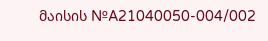მაისის №A21040050-004/002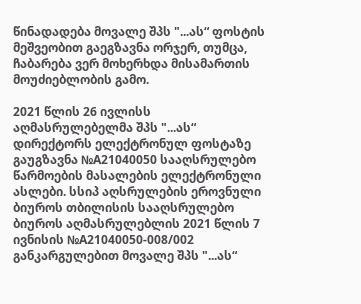წინადადება მოვალე შპს "...ას“ ფოსტის მეშვეობით გაეგზავნა ორჯერ, თუმცა, ჩაბარება ვერ მოხერხდა მისამართის მოუძიებლობის გამო.

2021 წლის 26 ივლისს აღმასრულებელმა შპს "...ას“ დირექტორს ელექტრონულ ფოსტაზე გაუგზავნა №A21040050 სააღსრულებო წარმოების მასალების ელექტრონული ასლები. სსიპ აღსრულების ეროვნული ბიუროს თბილისის სააღსრულებო ბიუროს აღმასრულებლის 2021 წლის 7 ივნისის №A21040050-008/002 განკარგულებით მოვალე შპს "...ას“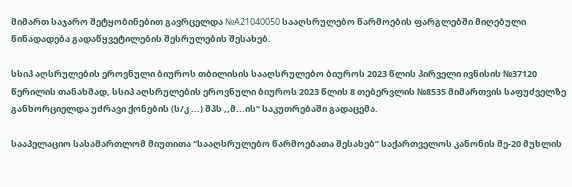მიმართ საჯარო შეტყობინებით გავრცელდა №A21040050 სააღსრულებო წარმოების ფარგლებში მიღებული წინადადება გადაწყვეტილების შესრულების შესახებ.

სსიპ აღსრულების ეროვნული ბიუროს თბილისის სააღსრულებო ბიუროს 2023 წლის პირველი ივნისის №37120 წერილის თანახმად, სსიპ აღსრულების ეროვნული ბიუროს 2023 წლის 8 თებერვლის №8535 მიმართვის საფუძველზე განხორციელდა უძრავი ქონების (ს/კ ...) შპს ,,მ...ის“ საკუთრებაში გადაცემა.

სააპელაციო სასამართლომ მიუთითა “სააღსრულებო წარმოებათა შესახებ” საქართველოს კანონის მე-20 მუხლის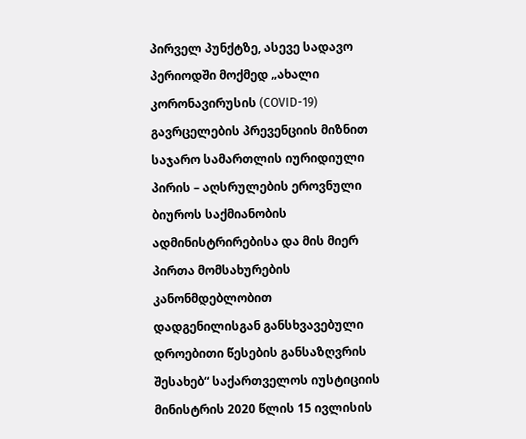პირველ პუნქტზე, ასევე სადავო პერიოდში მოქმედ „ახალი კორონავირუსის (COVID-19) გავრცელების პრევენციის მიზნით საჯარო სამართლის იურიდიული პირის – აღსრულების ეროვნული ბიუროს საქმიანობის ადმინისტრირებისა და მის მიერ პირთა მომსახურების კანონმდებლობით დადგენილისგან განსხვავებული დროებითი წესების განსაზღვრის შესახებ“ საქართველოს იუსტიციის მინისტრის 2020 წლის 15 ივლისის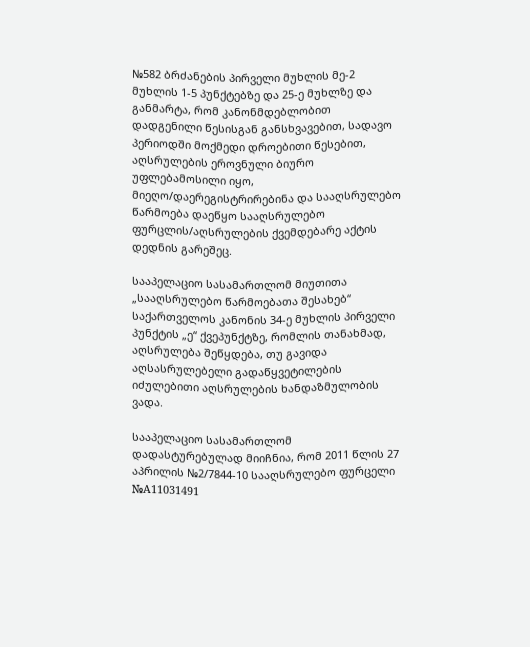№582 ბრძანების პირველი მუხლის მე-2 მუხლის 1-5 პუნქტებზე და 25-ე მუხლზე და განმარტა, რომ კანონმდებლობით დადგენილი წესისგან განსხვავებით, სადავო პერიოდში მოქმედი დროებითი წესებით, აღსრულების ეროვნული ბიურო უფლებამოსილი იყო, მიეღო/დაერეგისტრირებინა და სააღსრულებო წარმოება დაეწყო სააღსრულებო ფურცლის/აღსრულების ქვემდებარე აქტის დედნის გარეშეც.

სააპელაციო სასამართლომ მიუთითა „სააღსრულებო წარმოებათა შესახებ“ საქართველოს კანონის 34-ე მუხლის პირველი პუნქტის „ე“ ქვეპუნქტზე, რომლის თანახმად, აღსრულება შეწყდება, თუ გავიდა აღსასრულებელი გადაწყვეტილების იძულებითი აღსრულების ხანდაზმულობის ვადა.

სააპელაციო სასამართლომ დადასტურებულად მიიჩნია, რომ 2011 წლის 27 აპრილის №2/7844-10 სააღსრულებო ფურცელი №A11031491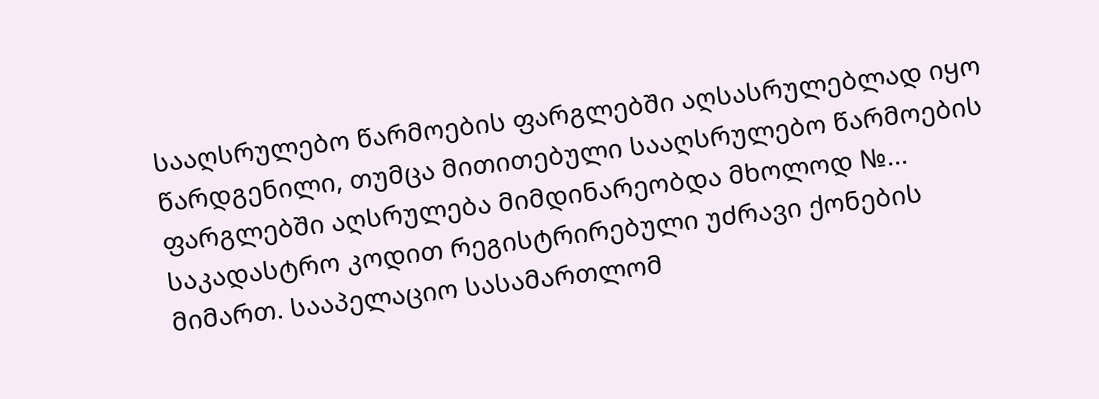სააღსრულებო წარმოების ფარგლებში აღსასრულებლად იყო წარდგენილი, თუმცა მითითებული სააღსრულებო წარმოების ფარგლებში აღსრულება მიმდინარეობდა მხოლოდ №... საკადასტრო კოდით რეგისტრირებული უძრავი ქონების მიმართ. სააპელაციო სასამართლომ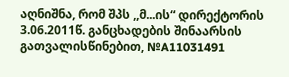აღნიშნა, რომ შპს ,,მ...ის“ დირექტორის 3.06.2011წ. განცხადების შინაარსის გათვალისწინებით, №A11031491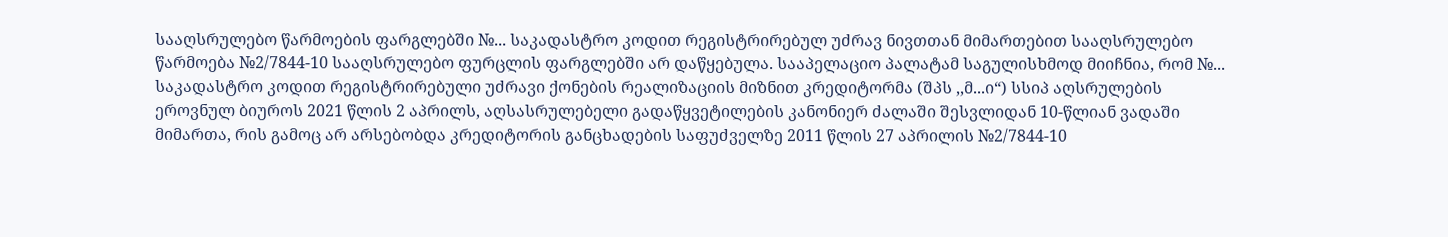სააღსრულებო წარმოების ფარგლებში №... საკადასტრო კოდით რეგისტრირებულ უძრავ ნივთთან მიმართებით სააღსრულებო წარმოება №2/7844-10 სააღსრულებო ფურცლის ფარგლებში არ დაწყებულა. სააპელაციო პალატამ საგულისხმოდ მიიჩნია, რომ №... საკადასტრო კოდით რეგისტრირებული უძრავი ქონების რეალიზაციის მიზნით კრედიტორმა (შპს ,,მ...ი“) სსიპ აღსრულების ეროვნულ ბიუროს 2021 წლის 2 აპრილს, აღსასრულებელი გადაწყვეტილების კანონიერ ძალაში შესვლიდან 10-წლიან ვადაში მიმართა, რის გამოც არ არსებობდა კრედიტორის განცხადების საფუძველზე 2011 წლის 27 აპრილის №2/7844-10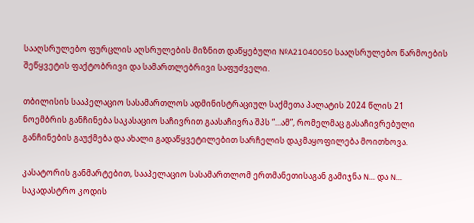სააღსრულებო ფურცლის აღსრულების მიზნით დაწყებული №A21040050 სააღსრულებო წარმოების შეწყვეტის ფაქტობრივი და სამართლებრივი საფუძველი.

თბილისის სააპელაციო სასამართლოს ადმინისტრაციულ საქმეთა პალატის 2024 წლის 21 ნოემბრის განჩინება საკასაციო საჩივრით გაასაჩივრა შპს “...ამ”, რომელმაც გასაჩივრებული განჩინების გაუქმება და ახალი გადაწყვეტილებით სარჩელის დაკმაყოფილება მოითხოვა.

კასატორის განმარტებით, სააპელაციო სასამართლომ ერთმანეთისაგან გამიჯნა N... და N... საკადასტრო კოდის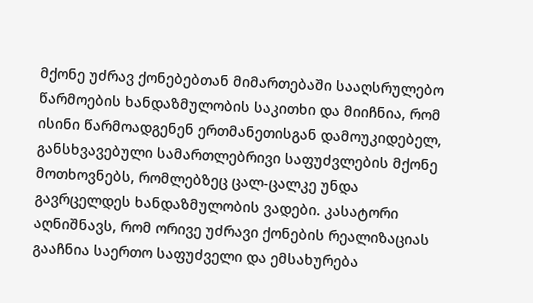მქონე უძრავ ქონებებთან მიმართებაში სააღსრულებო წარმოების ხანდაზმულობის საკითხი და მიიჩნია, რომ ისინი წარმოადგენენ ერთმანეთისგან დამოუკიდებელ, განსხვავებული სამართლებრივი საფუძვლების მქონე მოთხოვნებს, რომლებზეც ცალ-ცალკე უნდა გავრცელდეს ხანდაზმულობის ვადები. კასატორი აღნიშნავს, რომ ორივე უძრავი ქონების რეალიზაციას გააჩნია საერთო საფუძველი და ემსახურება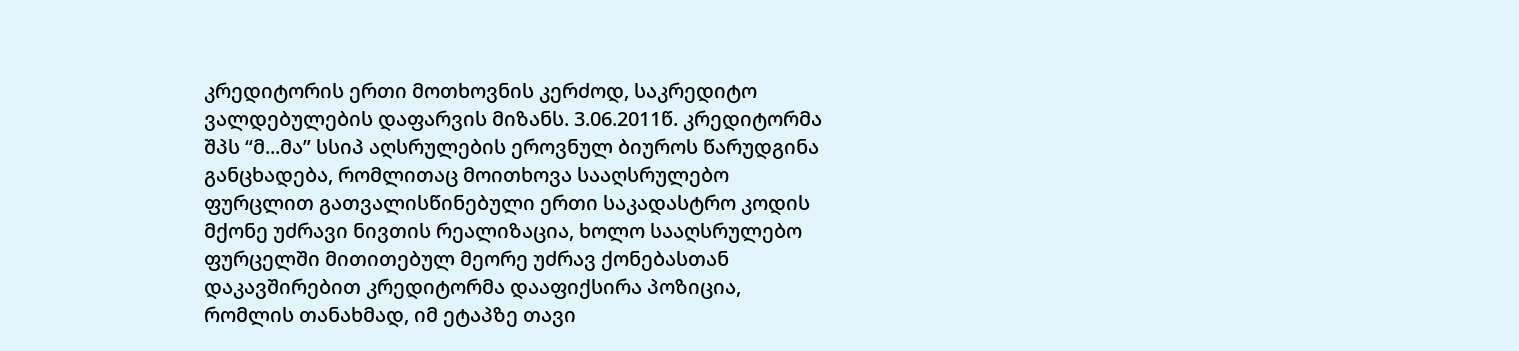კრედიტორის ერთი მოთხოვნის კერძოდ, საკრედიტო ვალდებულების დაფარვის მიზანს. 3.06.2011წ. კრედიტორმა შპს “მ...მა” სსიპ აღსრულების ეროვნულ ბიუროს წარუდგინა განცხადება, რომლითაც მოითხოვა სააღსრულებო ფურცლით გათვალისწინებული ერთი საკადასტრო კოდის მქონე უძრავი ნივთის რეალიზაცია, ხოლო სააღსრულებო ფურცელში მითითებულ მეორე უძრავ ქონებასთან დაკავშირებით კრედიტორმა დააფიქსირა პოზიცია, რომლის თანახმად, იმ ეტაპზე თავი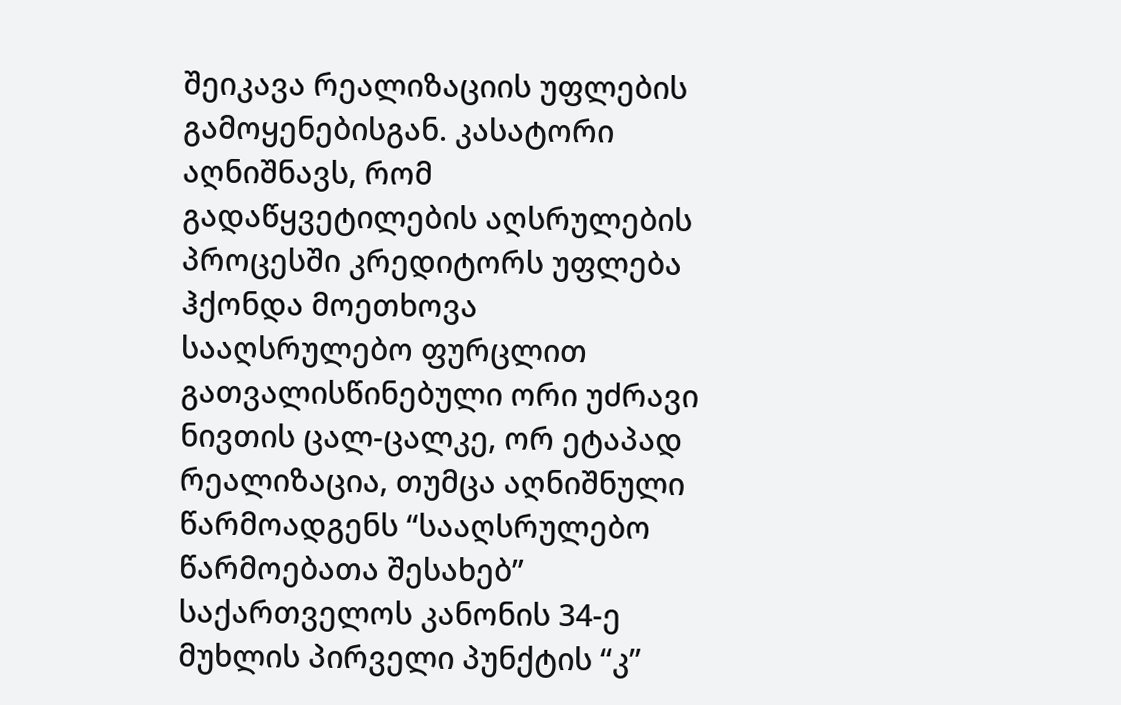შეიკავა რეალიზაციის უფლების გამოყენებისგან. კასატორი აღნიშნავს, რომ გადაწყვეტილების აღსრულების პროცესში კრედიტორს უფლება ჰქონდა მოეთხოვა სააღსრულებო ფურცლით გათვალისწინებული ორი უძრავი ნივთის ცალ-ცალკე, ორ ეტაპად რეალიზაცია, თუმცა აღნიშნული წარმოადგენს “სააღსრულებო წარმოებათა შესახებ” საქართველოს კანონის 34-ე მუხლის პირველი პუნქტის “კ”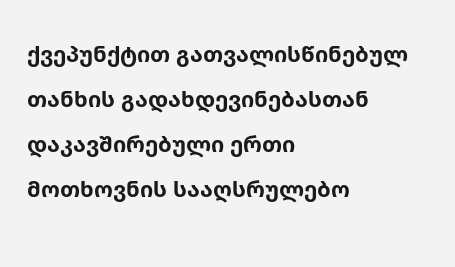ქვეპუნქტით გათვალისწინებულ თანხის გადახდევინებასთან დაკავშირებული ერთი მოთხოვნის სააღსრულებო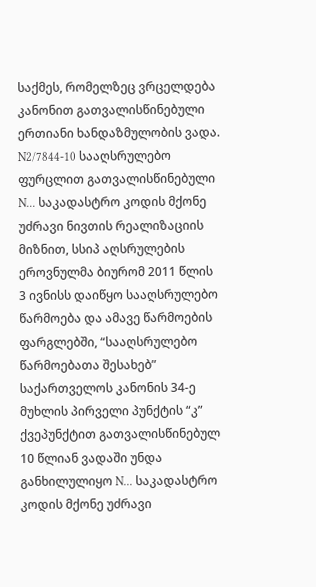საქმეს, რომელზეც ვრცელდება კანონით გათვალისწინებული ერთიანი ხანდაზმულობის ვადა. N2/7844-10 სააღსრულებო ფურცლით გათვალისწინებული N... საკადასტრო კოდის მქონე უძრავი ნივთის რეალიზაციის მიზნით, სსიპ აღსრულების ეროვნულმა ბიურომ 2011 წლის 3 ივნისს დაიწყო სააღსრულებო წარმოება და ამავე წარმოების ფარგლებში, “სააღსრულებო წარმოებათა შესახებ” საქართველოს კანონის 34-ე მუხლის პირველი პუნქტის “კ” ქვეპუნქტით გათვალისწინებულ 10 წლიან ვადაში უნდა განხილულიყო N... საკადასტრო კოდის მქონე უძრავი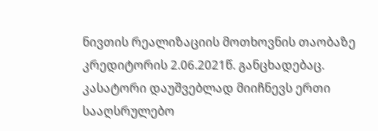ნივთის რეალიზაციის მოთხოვნის თაობაზე კრედიტორის 2.06.2021წ. განცხადებაც. კასატორი დაუშვებლად მიიჩნევს ერთი სააღსრულებო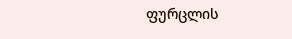ფურცლის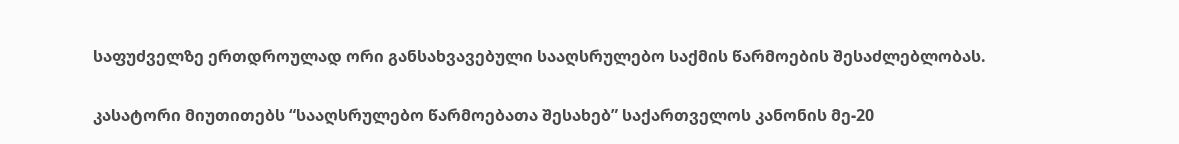საფუძველზე ერთდროულად ორი განსახვავებული სააღსრულებო საქმის წარმოების შესაძლებლობას.

კასატორი მიუთითებს “სააღსრულებო წარმოებათა შესახებ” საქართველოს კანონის მე-20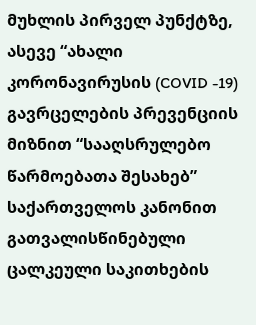მუხლის პირველ პუნქტზე, ასევე “ახალი კორონავირუსის (COVID -19) გავრცელების პრევენციის მიზნით “სააღსრულებო წარმოებათა შესახებ” საქართველოს კანონით გათვალისწინებული ცალკეული საკითხების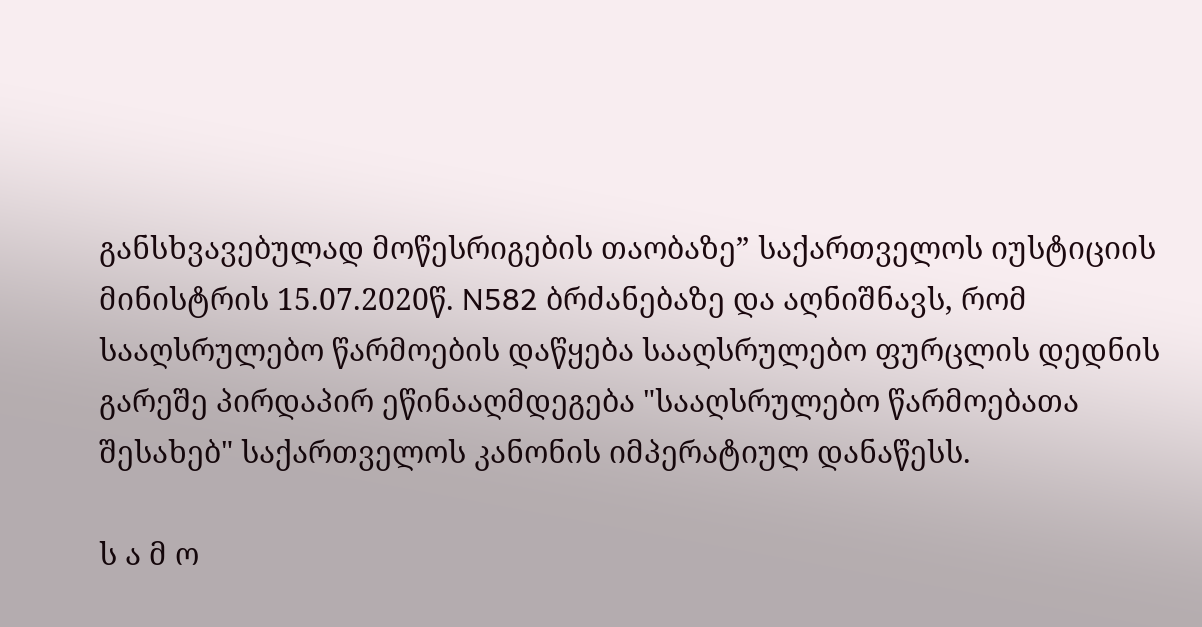განსხვავებულად მოწესრიგების თაობაზე” საქართველოს იუსტიციის მინისტრის 15.07.2020წ. N582 ბრძანებაზე და აღნიშნავს, რომ სააღსრულებო წარმოების დაწყება სააღსრულებო ფურცლის დედნის გარეშე პირდაპირ ეწინააღმდეგება "სააღსრულებო წარმოებათა შესახებ" საქართველოს კანონის იმპერატიულ დანაწესს.

ს ა მ ო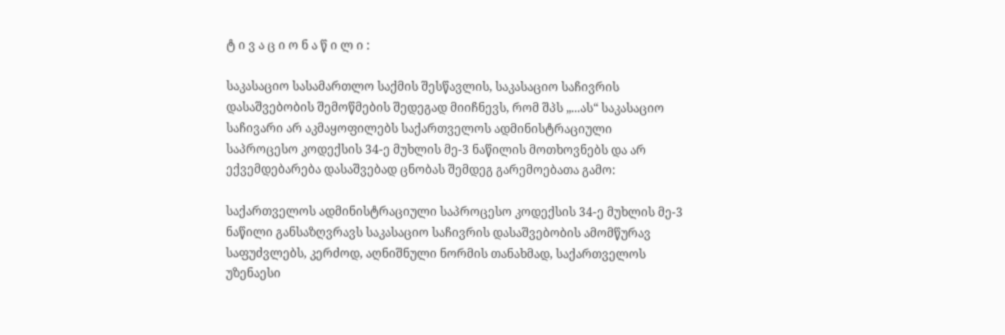ტ ი ვ ა ც ი ო ნ ა წ ი ლ ი :

საკასაციო სასამართლო საქმის შესწავლის, საკასაციო საჩივრის დასაშვებობის შემოწმების შედეგად მიიჩნევს, რომ შპს „...ას“ საკასაციო საჩივარი არ აკმაყოფილებს საქართველოს ადმინისტრაციული საპროცესო კოდექსის 34-ე მუხლის მე-3 ნაწილის მოთხოვნებს და არ ექვემდებარება დასაშვებად ცნობას შემდეგ გარემოებათა გამო:

საქართველოს ადმინისტრაციული საპროცესო კოდექსის 34-ე მუხლის მე-3 ნაწილი განსაზღვრავს საკასაციო საჩივრის დასაშვებობის ამომწურავ საფუძვლებს, კერძოდ, აღნიშნული ნორმის თანახმად, საქართველოს უზენაესი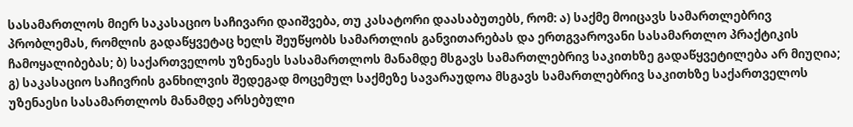სასამართლოს მიერ საკასაციო საჩივარი დაიშვება, თუ კასატორი დაასაბუთებს, რომ: ა) საქმე მოიცავს სამართლებრივ პრობლემას, რომლის გადაწყვეტაც ხელს შეუწყობს სამართლის განვითარებას და ერთგვაროვანი სასამართლო პრაქტიკის ჩამოყალიბებას; ბ) საქართველოს უზენაეს სასამართლოს მანამდე მსგავს სამართლებრივ საკითხზე გადაწყვეტილება არ მიუღია; გ) საკასაციო საჩივრის განხილვის შედეგად მოცემულ საქმეზე სავარაუდოა მსგავს სამართლებრივ საკითხზე საქართველოს უზენაესი სასამართლოს მანამდე არსებული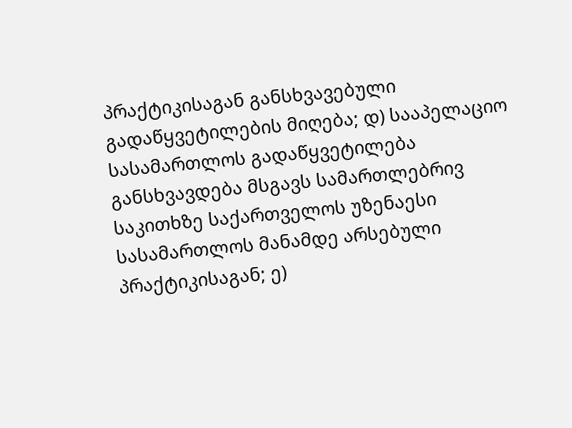პრაქტიკისაგან განსხვავებული გადაწყვეტილების მიღება; დ) სააპელაციო სასამართლოს გადაწყვეტილება განსხვავდება მსგავს სამართლებრივ საკითხზე საქართველოს უზენაესი სასამართლოს მანამდე არსებული პრაქტიკისაგან; ე)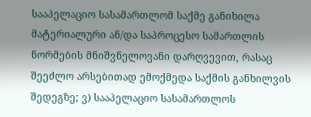სააპელაციო სასამართლომ საქმე განიხილა მატერიალური ან/და საპროცესო სამართლის ნორმების მნიშვნელოვანი დარღვევით, რასაც შეეძლო არსებითად ემოქმედა საქმის განხილვის შედეგზე; ვ) სააპელაციო სასამართლოს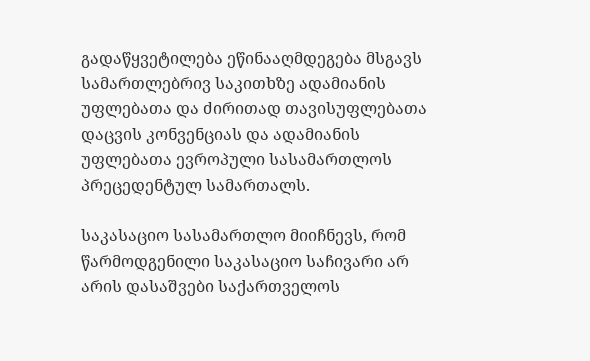გადაწყვეტილება ეწინააღმდეგება მსგავს სამართლებრივ საკითხზე ადამიანის უფლებათა და ძირითად თავისუფლებათა დაცვის კონვენციას და ადამიანის უფლებათა ევროპული სასამართლოს პრეცედენტულ სამართალს.

საკასაციო სასამართლო მიიჩნევს, რომ წარმოდგენილი საკასაციო საჩივარი არ არის დასაშვები საქართველოს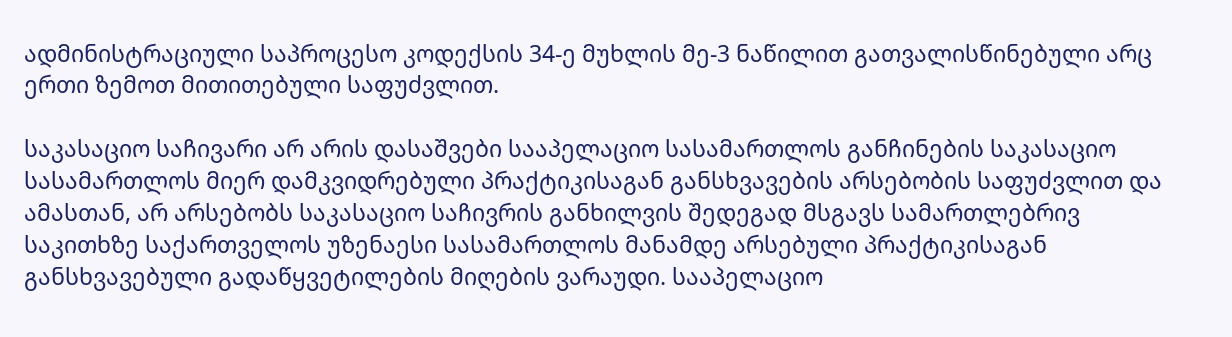ადმინისტრაციული საპროცესო კოდექსის 34-ე მუხლის მე-3 ნაწილით გათვალისწინებული არც ერთი ზემოთ მითითებული საფუძვლით.

საკასაციო საჩივარი არ არის დასაშვები სააპელაციო სასამართლოს განჩინების საკასაციო სასამართლოს მიერ დამკვიდრებული პრაქტიკისაგან განსხვავების არსებობის საფუძვლით და ამასთან, არ არსებობს საკასაციო საჩივრის განხილვის შედეგად მსგავს სამართლებრივ საკითხზე საქართველოს უზენაესი სასამართლოს მანამდე არსებული პრაქტიკისაგან განსხვავებული გადაწყვეტილების მიღების ვარაუდი. სააპელაციო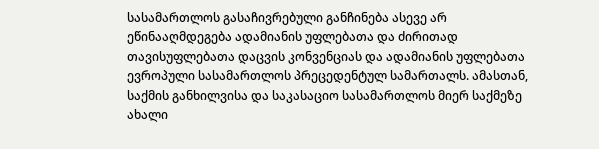სასამართლოს გასაჩივრებული განჩინება ასევე არ ეწინააღმდეგება ადამიანის უფლებათა და ძირითად თავისუფლებათა დაცვის კონვენციას და ადამიანის უფლებათა ევროპული სასამართლოს პრეცედენტულ სამართალს. ამასთან, საქმის განხილვისა და საკასაციო სასამართლოს მიერ საქმეზე ახალი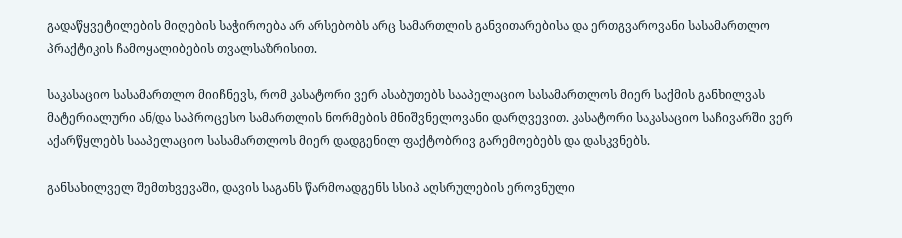გადაწყვეტილების მიღების საჭიროება არ არსებობს არც სამართლის განვითარებისა და ერთგვაროვანი სასამართლო პრაქტიკის ჩამოყალიბების თვალსაზრისით.

საკასაციო სასამართლო მიიჩნევს, რომ კასატორი ვერ ასაბუთებს სააპელაციო სასამართლოს მიერ საქმის განხილვას მატერიალური ან/და საპროცესო სამართლის ნორმების მნიშვნელოვანი დარღვევით. კასატორი საკასაციო საჩივარში ვერ აქარწყლებს სააპელაციო სასამართლოს მიერ დადგენილ ფაქტობრივ გარემოებებს და დასკვნებს.

განსახილველ შემთხვევაში, დავის საგანს წარმოადგენს სსიპ აღსრულების ეროვნული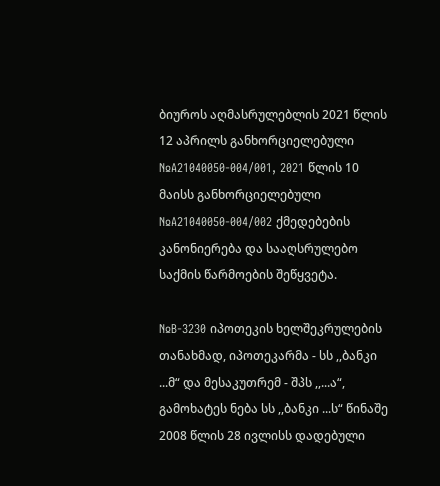ბიუროს აღმასრულებლის 2021 წლის 12 აპრილს განხორციელებული №A21040050-004/001, 2021 წლის 10 მაისს განხორციელებული №A21040050-004/002 ქმედებების კანონიერება და სააღსრულებო საქმის წარმოების შეწყვეტა.

№B-3230 იპოთეკის ხელშეკრულების თანახმად, იპოთეკარმა - სს ,,ბანკი ...მ“ და მესაკუთრემ - შპს ,,...ა“, გამოხატეს ნება სს ,,ბანკი ...ს“ წინაშე 2008 წლის 28 ივლისს დადებული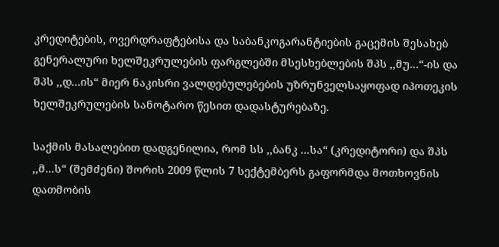კრედიტების, ოვერდრაფტებისა და საბანკოგარანტიების გაცემის შესახებ გენერალური ხელშეკრულების ფარგლებში მსესხებლების შპს ,,მუ...“-ის და შპს ,,დ...ის“ მიერ ნაკისრი ვალდებულებების უზრუნველსაყოფად იპოთეკის ხელშეკრულების სანოტარო წესით დადასტურებაზე.

საქმის მასალებით დადგენილია, რომ სს ,,ბანკ ...სა“ (კრედიტორი) და შპს ,,მ...ს“ (შემძენი) შორის 2009 წლის 7 სექტემბერს გაფორმდა მოთხოვნის დათმობის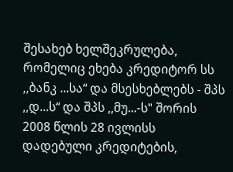შესახებ ხელშეკრულება, რომელიც ეხება კრედიტორ სს ,,ბანკ ...სა“ და მსესხებლებს - შპს ,,დ...ს“ და შპს ,,მუ...-ს" შორის 2008 წლის 28 ივლისს დადებული კრედიტების,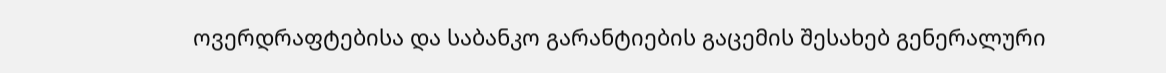ოვერდრაფტებისა და საბანკო გარანტიების გაცემის შესახებ გენერალური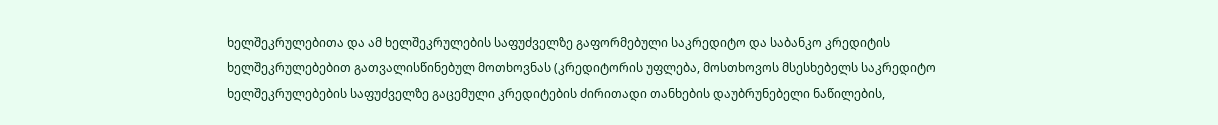ხელშეკრულებითა და ამ ხელშეკრულების საფუძველზე გაფორმებული საკრედიტო და საბანკო კრედიტის ხელშეკრულებებით გათვალისწინებულ მოთხოვნას (კრედიტორის უფლება, მოსთხოვოს მსესხებელს საკრედიტო ხელშეკრულებების საფუძველზე გაცემული კრედიტების ძირითადი თანხების დაუბრუნებელი ნაწილების,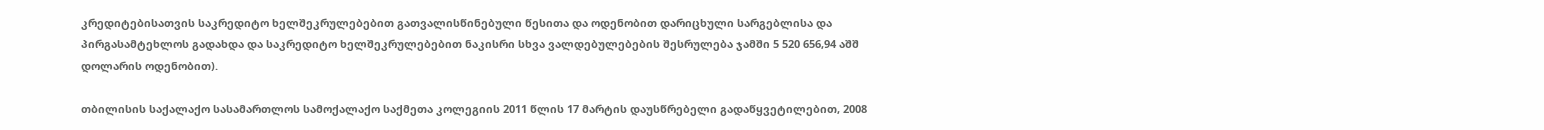კრედიტებისათვის საკრედიტო ხელშეკრულებებით გათვალისწინებული წესითა და ოდენობით დარიცხული სარგებლისა და პირგასამტეხლოს გადახდა და საკრედიტო ხელშეკრულებებით ნაკისრი სხვა ვალდებულებების შესრულება ჯამში 5 520 656,94 აშშ დოლარის ოდენობით).

თბილისის საქალაქო სასამართლოს სამოქალაქო საქმეთა კოლეგიის 2011 წლის 17 მარტის დაუსწრებელი გადაწყვეტილებით, 2008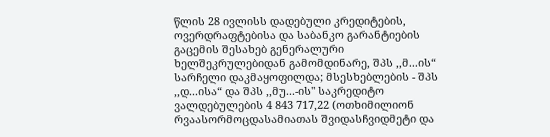წლის 28 ივლისს დადებული კრედიტების, ოვერდრაფტებისა და საბანკო გარანტიების გაცემის შესახებ გენერალური ხელშეკრულებიდან გამომდინარე, შპს ,,მ...ის“ სარჩელი დაკმაყოფილდა; მსესხებლების - შპს ,,დ...ისა“ და შპს ,,მუ...-ის" საკრედიტო ვალდებულების 4 843 717,22 (ოთხიმილიონ რვაასორმოცდასამიათას შვიდასჩვიდმეტი და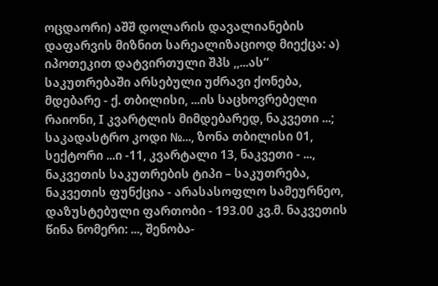ოცდაორი) აშშ დოლარის დავალიანების დაფარვის მიზნით სარეალიზაციოდ მიექცა: ა) იპოთეკით დატვირთული შპს ,,...ას“ საკუთრებაში არსებული უძრავი ქონება, მდებარე - ქ. თბილისი, ...ის საცხოვრებელი რაიონი, I კვარტლის მიმდებარედ, ნაკვეთი ...; საკადასტრო კოდი №..., ზონა თბილისი 01, სექტორი ...ი -11, კვარტალი 13, ნაკვეთი - ..., ნაკვეთის საკუთრების ტიპი – საკუთრება, ნაკვეთის ფუნქცია - არასასოფლო სამეურნეო, დაზუსტებული ფართობი - 193.00 კვ.მ. ნაკვეთის წინა ნომერი: ..., შენობა-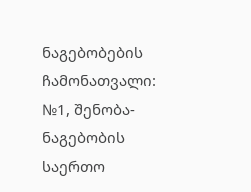ნაგებობების ჩამონათვალი: №1, შენობა-ნაგებობის საერთო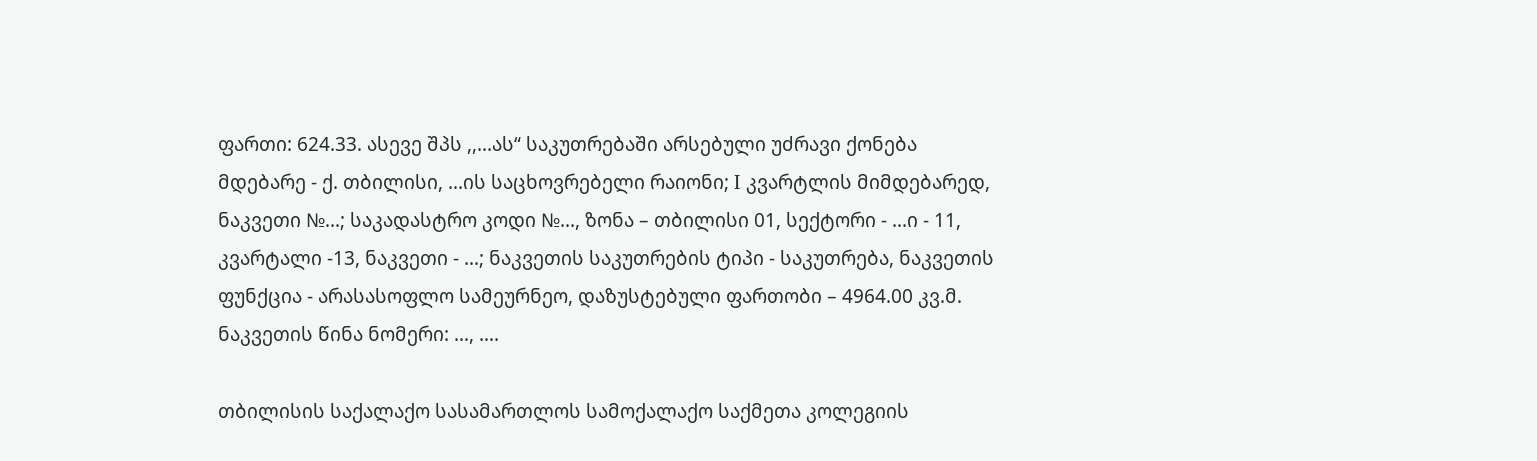ფართი: 624.33. ასევე შპს ,,...ას“ საკუთრებაში არსებული უძრავი ქონება მდებარე - ქ. თბილისი, ...ის საცხოვრებელი რაიონი; I კვარტლის მიმდებარედ, ნაკვეთი №...; საკადასტრო კოდი №..., ზონა – თბილისი 01, სექტორი - ...ი - 11, კვარტალი -13, ნაკვეთი - ...; ნაკვეთის საკუთრების ტიპი - საკუთრება, ნაკვეთის ფუნქცია - არასასოფლო სამეურნეო, დაზუსტებული ფართობი – 4964.00 კვ.მ. ნაკვეთის წინა ნომერი: ..., ....

თბილისის საქალაქო სასამართლოს სამოქალაქო საქმეთა კოლეგიის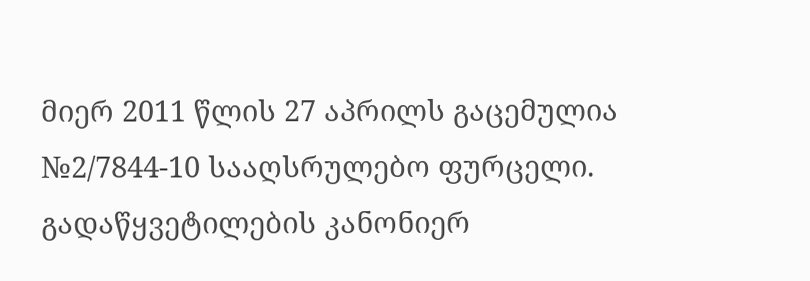მიერ 2011 წლის 27 აპრილს გაცემულია №2/7844-10 სააღსრულებო ფურცელი. გადაწყვეტილების კანონიერ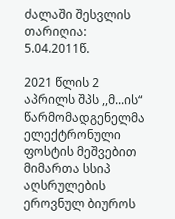ძალაში შესვლის თარიღია: 5.04.2011წ.

2021 წლის 2 აპრილს შპს ,,მ...ის“ წარმომადგენელმა ელექტრონული ფოსტის მეშვებით მიმართა სსიპ აღსრულების ეროვნულ ბიუროს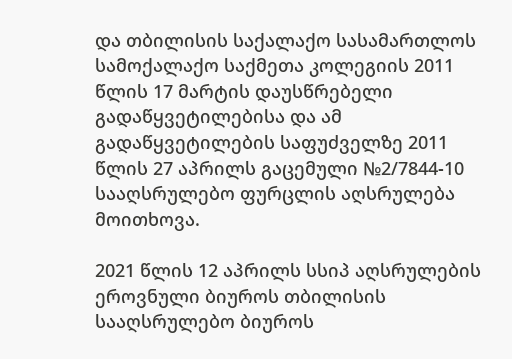და თბილისის საქალაქო სასამართლოს სამოქალაქო საქმეთა კოლეგიის 2011 წლის 17 მარტის დაუსწრებელი გადაწყვეტილებისა და ამ გადაწყვეტილების საფუძველზე 2011 წლის 27 აპრილს გაცემული №2/7844-10 სააღსრულებო ფურცლის აღსრულება მოითხოვა.

2021 წლის 12 აპრილს სსიპ აღსრულების ეროვნული ბიუროს თბილისის სააღსრულებო ბიუროს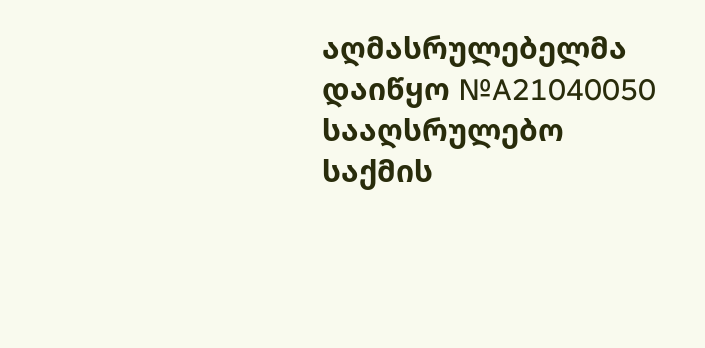აღმასრულებელმა დაიწყო №A21040050 სააღსრულებო საქმის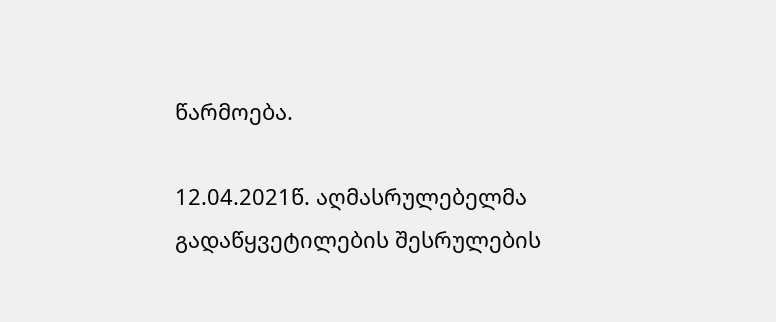წარმოება.

12.04.2021წ. აღმასრულებელმა გადაწყვეტილების შესრულების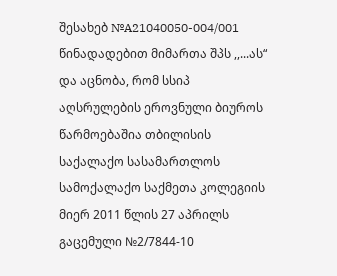შესახებ №A21040050-004/001 წინადადებით მიმართა შპს ,,...ას“ და აცნობა, რომ სსიპ აღსრულების ეროვნული ბიუროს წარმოებაშია თბილისის საქალაქო სასამართლოს სამოქალაქო საქმეთა კოლეგიის მიერ 2011 წლის 27 აპრილს გაცემული №2/7844-10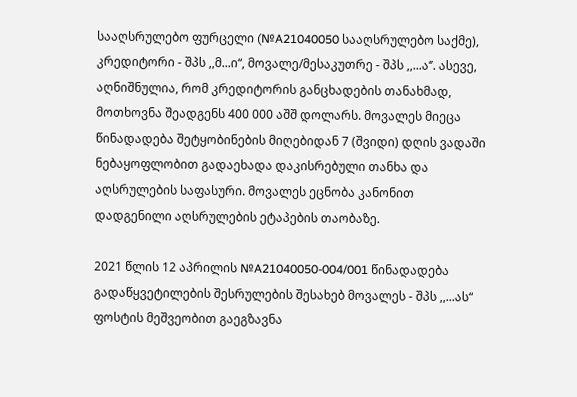სააღსრულებო ფურცელი (№A21040050 სააღსრულებო საქმე), კრედიტორი - შპს ,,მ...ი“, მოვალე/მესაკუთრე - შპს ,,...ა‘’. ასევე, აღნიშნულია, რომ კრედიტორის განცხადების თანახმად, მოთხოვნა შეადგენს 400 000 აშშ დოლარს. მოვალეს მიეცა წინადადება შეტყობინების მიღებიდან 7 (შვიდი) დღის ვადაში ნებაყოფლობით გადაეხადა დაკისრებული თანხა და აღსრულების საფასური. მოვალეს ეცნობა კანონით დადგენილი აღსრულების ეტაპების თაობაზე.

2021 წლის 12 აპრილის №A21040050-004/001 წინადადება გადაწყვეტილების შესრულების შესახებ მოვალეს - შპს ,,...ას“ ფოსტის მეშვეობით გაეგზავნა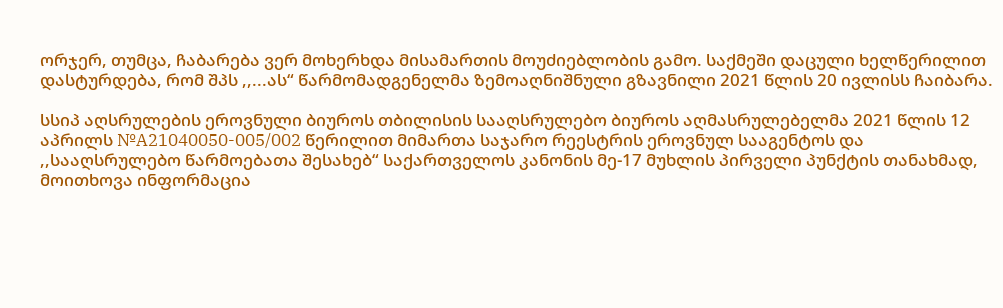ორჯერ, თუმცა, ჩაბარება ვერ მოხერხდა მისამართის მოუძიებლობის გამო. საქმეში დაცული ხელწერილით დასტურდება, რომ შპს ,,...ას“ წარმომადგენელმა ზემოაღნიშნული გზავნილი 2021 წლის 20 ივლისს ჩაიბარა.

სსიპ აღსრულების ეროვნული ბიუროს თბილისის სააღსრულებო ბიუროს აღმასრულებელმა 2021 წლის 12 აპრილს №A21040050-005/002 წერილით მიმართა საჯარო რეესტრის ეროვნულ სააგენტოს და ,,სააღსრულებო წარმოებათა შესახებ“ საქართველოს კანონის მე-17 მუხლის პირველი პუნქტის თანახმად, მოითხოვა ინფორმაცია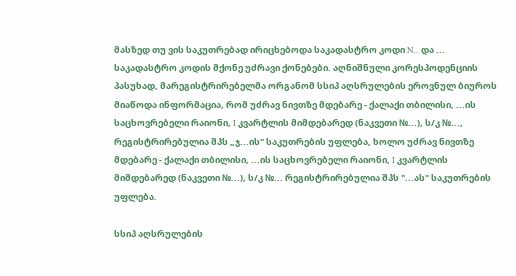მასზედ თუ ვის საკუთრებად ირიცხებოდა საკადასტრო კოდი N... და ... საკადასტრო კოდის მქონე უძრავი ქონებები. აღნიშნული კორესპოდენციის პასუხად, მარეგისტრირებელმა ორგანომ სსიპ აღსრულების ეროვნულ ბიუროს მიაწოდა ინფორმაცია, რომ უძრავ ნივთზე მდებარე - ქალაქი თბილისი, ...ის საცხოვრებელი რაიონი, I კვარტლის მიმდებარედ (ნაკვეთი №...), ს/კ №..., რეგისტრირებულია შპს „ჯ...ის" საკუთრების უფლება, ხოლო უძრავ ნივთზე მდებარე - ქალაქი თბილისი, ...ის საცხოვრებელი რაიონი, I კვარტლის მიმდებარედ (ნაკვეთი №...), ს/კ №... რეგისტრირებულია შპს "...ას" საკუთრების უფლება.

სსიპ აღსრულების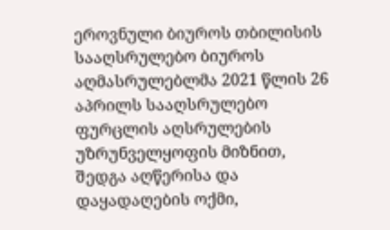ეროვნული ბიუროს თბილისის სააღსრულებო ბიუროს აღმასრულებლმა 2021 წლის 26 აპრილს სააღსრულებო ფურცლის აღსრულების უზრუნველყოფის მიზნით, შედგა აღწერისა და დაყადაღების ოქმი,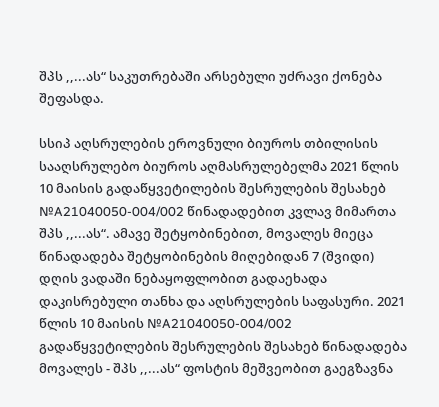შპს ,,...ას“ საკუთრებაში არსებული უძრავი ქონება შეფასდა.

სსიპ აღსრულების ეროვნული ბიუროს თბილისის სააღსრულებო ბიუროს აღმასრულებელმა 2021 წლის 10 მაისის გადაწყვეტილების შესრულების შესახებ №A21040050-004/002 წინადადებით კვლავ მიმართა შპს ,,...ას“. ამავე შეტყობინებით, მოვალეს მიეცა წინადადება შეტყობინების მიღებიდან 7 (შვიდი) დღის ვადაში ნებაყოფლობით გადაეხადა დაკისრებული თანხა და აღსრულების საფასური. 2021 წლის 10 მაისის №A21040050-004/002 გადაწყვეტილების შესრულების შესახებ წინადადება მოვალეს - შპს ,,...ას“ ფოსტის მეშვეობით გაეგზავნა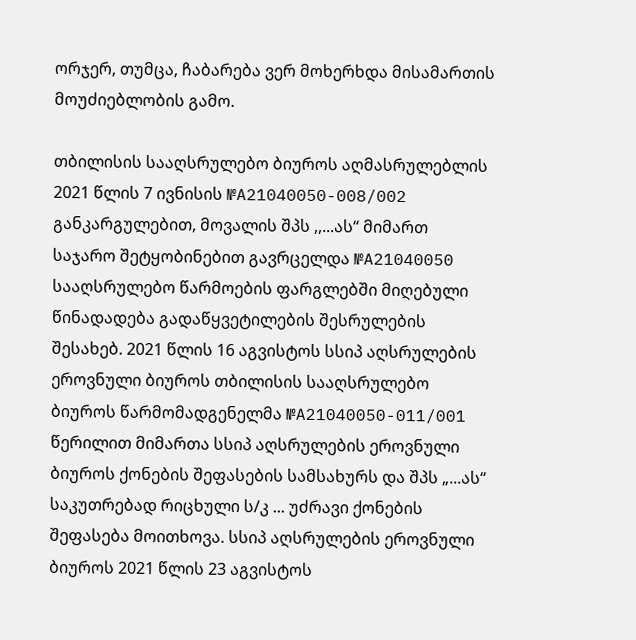ორჯერ, თუმცა, ჩაბარება ვერ მოხერხდა მისამართის მოუძიებლობის გამო.

თბილისის სააღსრულებო ბიუროს აღმასრულებლის 2021 წლის 7 ივნისის №A21040050-008/002 განკარგულებით, მოვალის შპს ,,...ას“ მიმართ საჯარო შეტყობინებით გავრცელდა №A21040050 სააღსრულებო წარმოების ფარგლებში მიღებული წინადადება გადაწყვეტილების შესრულების შესახებ. 2021 წლის 16 აგვისტოს სსიპ აღსრულების ეროვნული ბიუროს თბილისის სააღსრულებო ბიუროს წარმომადგენელმა №A21040050-011/001 წერილით მიმართა სსიპ აღსრულების ეროვნული ბიუროს ქონების შეფასების სამსახურს და შპს „...ას“ საკუთრებად რიცხული ს/კ ... უძრავი ქონების შეფასება მოითხოვა. სსიპ აღსრულების ეროვნული ბიუროს 2021 წლის 23 აგვისტოს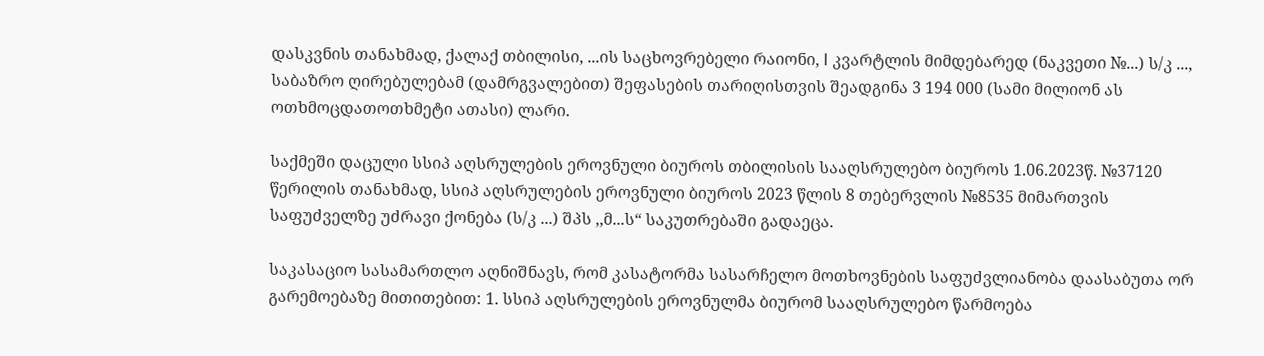დასკვნის თანახმად, ქალაქ თბილისი, ...ის საცხოვრებელი რაიონი, I კვარტლის მიმდებარედ (ნაკვეთი №...) ს/კ ..., საბაზრო ღირებულებამ (დამრგვალებით) შეფასების თარიღისთვის შეადგინა 3 194 000 (სამი მილიონ ას ოთხმოცდათოთხმეტი ათასი) ლარი.

საქმეში დაცული სსიპ აღსრულების ეროვნული ბიუროს თბილისის სააღსრულებო ბიუროს 1.06.2023წ. №37120 წერილის თანახმად, სსიპ აღსრულების ეროვნული ბიუროს 2023 წლის 8 თებერვლის №8535 მიმართვის საფუძველზე უძრავი ქონება (ს/კ ...) შპს ,,მ...ს“ საკუთრებაში გადაეცა.

საკასაციო სასამართლო აღნიშნავს, რომ კასატორმა სასარჩელო მოთხოვნების საფუძვლიანობა დაასაბუთა ორ გარემოებაზე მითითებით: 1. სსიპ აღსრულების ეროვნულმა ბიურომ სააღსრულებო წარმოება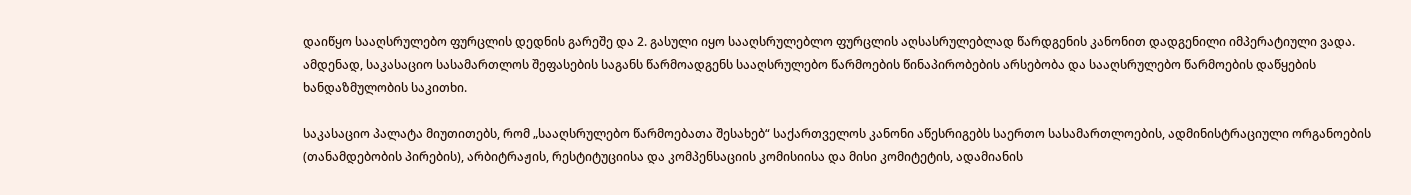დაიწყო სააღსრულებო ფურცლის დედნის გარეშე და 2. გასული იყო სააღსრულებლო ფურცლის აღსასრულებლად წარდგენის კანონით დადგენილი იმპერატიული ვადა. ამდენად, საკასაციო სასამართლოს შეფასების საგანს წარმოადგენს სააღსრულებო წარმოების წინაპირობების არსებობა და სააღსრულებო წარმოების დაწყების ხანდაზმულობის საკითხი.

საკასაციო პალატა მიუთითებს, რომ „სააღსრულებო წარმოებათა შესახებ“ საქართველოს კანონი აწესრიგებს საერთო სასამართლოების, ადმინისტრაციული ორგანოების (თანამდებობის პირების), არბიტრაჟის, რესტიტუციისა და კომპენსაციის კომისიისა და მისი კომიტეტის, ადამიანის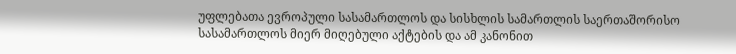უფლებათა ევროპული სასამართლოს და სისხლის სამართლის საერთაშორისო სასამართლოს მიერ მიღებული აქტების და ამ კანონით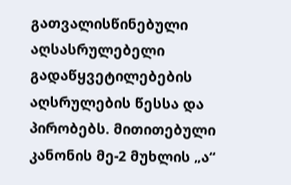გათვალისწინებული აღსასრულებელი გადაწყვეტილებების აღსრულების წესსა და პირობებს. მითითებული კანონის მე-2 მუხლის „ა“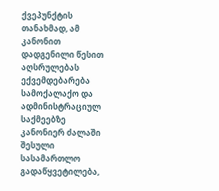ქვეპუნქტის თანახმად, ამ კანონით დადგენილი წესით აღსრულებას ექვემდებარება სამოქალაქო და ადმინისტრაციულ საქმეებზე კანონიერ ძალაში შესული სასამართლო გადაწყვეტილება,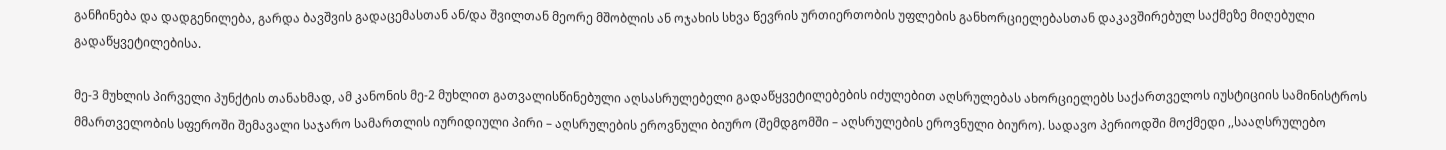განჩინება და დადგენილება, გარდა ბავშვის გადაცემასთან ან/და შვილთან მეორე მშობლის ან ოჯახის სხვა წევრის ურთიერთობის უფლების განხორციელებასთან დაკავშირებულ საქმეზე მიღებული გადაწყვეტილებისა.

მე-3 მუხლის პირველი პუნქტის თანახმად, ამ კანონის მე-2 მუხლით გათვალისწინებული აღსასრულებელი გადაწყვეტილებების იძულებით აღსრულებას ახორციელებს საქართველოს იუსტიციის სამინისტროს მმართველობის სფეროში შემავალი საჯარო სამართლის იურიდიული პირი – აღსრულების ეროვნული ბიურო (შემდგომში – აღსრულების ეროვნული ბიურო). სადავო პერიოდში მოქმედი ,,სააღსრულებო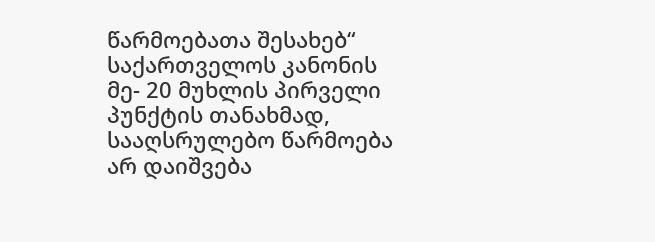წარმოებათა შესახებ“ საქართველოს კანონის მე- 20 მუხლის პირველი პუნქტის თანახმად, სააღსრულებო წარმოება არ დაიშვება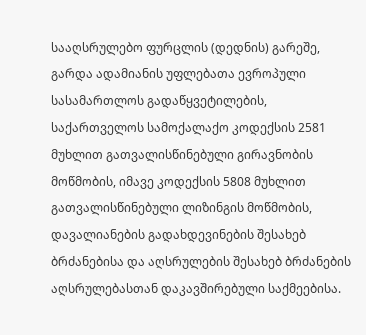სააღსრულებო ფურცლის (დედნის) გარეშე, გარდა ადამიანის უფლებათა ევროპული სასამართლოს გადაწყვეტილების, საქართველოს სამოქალაქო კოდექსის 2581 მუხლით გათვალისწინებული გირავნობის მოწმობის, იმავე კოდექსის 5808 მუხლით გათვალისწინებული ლიზინგის მოწმობის, დავალიანების გადახდევინების შესახებ ბრძანებისა და აღსრულების შესახებ ბრძანების აღსრულებასთან დაკავშირებული საქმეებისა.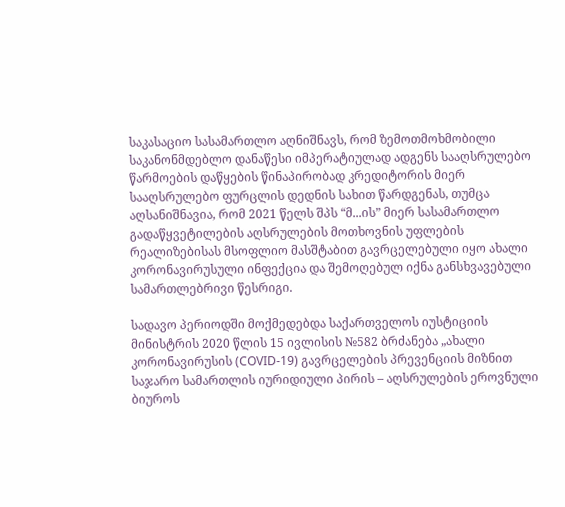საკასაციო სასამართლო აღნიშნავს, რომ ზემოთმოხმობილი საკანონმდებლო დანაწესი იმპერატიულად ადგენს სააღსრულებო წარმოების დაწყების წინაპირობად კრედიტორის მიერ სააღსრულებო ფურცლის დედნის სახით წარდგენას, თუმცა აღსანიშნავია, რომ 2021 წელს შპს “მ...ის” მიერ სასამართლო გადაწყვეტილების აღსრულების მოთხოვნის უფლების რეალიზებისას მსოფლიო მასშტაბით გავრცელებული იყო ახალი კორონავირუსული ინფექცია და შემოღებულ იქნა განსხვავებული სამართლებრივი წესრიგი.

სადავო პერიოდში მოქმედებდა საქართველოს იუსტიციის მინისტრის 2020 წლის 15 ივლისის №582 ბრძანება „ახალი კორონავირუსის (COVID-19) გავრცელების პრევენციის მიზნით საჯარო სამართლის იურიდიული პირის – აღსრულების ეროვნული ბიუროს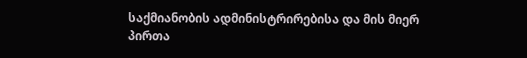საქმიანობის ადმინისტრირებისა და მის მიერ პირთა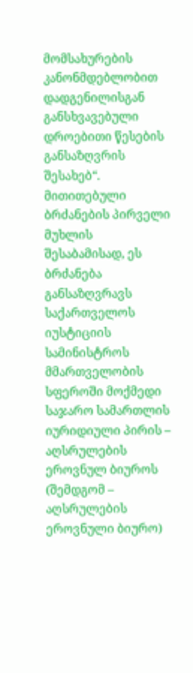მომსახურების კანონმდებლობით დადგენილისგან განსხვავებული დროებითი წესების განსაზღვრის შესახებ“. მითითებული ბრძანების პირველი მუხლის შესაბამისად, ეს ბრძანება განსაზღვრავს საქართველოს იუსტიციის სამინისტროს მმართველობის სფეროში მოქმედი საჯარო სამართლის იურიდიული პირის – აღსრულების ეროვნულ ბიუროს (შემდგომ – აღსრულების ეროვნული ბიურო)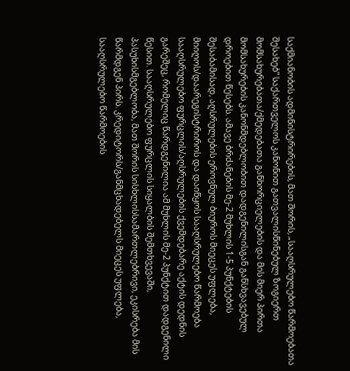საქმიანობის ადმინისტრირების, მათ შორის, „სააღსრულებო წარმოებათა შესახებ“ საქართველოს კანონით გათვალისწინებულ ზოგიერთ მომსახურებათა/ქმედებათა განხორციელების და მის მიერ პირთა მომსახურების კანონმდებლობით დადგენილისგან განსხვავებულ დროებით წესებს. ამავე ბრძანების მე-2 მუხლის 1-5 პუნქტების შესაბამისად, აღსრულების ეროვნულ ბიუროს მიეცეს უფლება, მიიღოს/დაარეგისტრიროს და დაიწყოს სააღსრულებო წარმოება სააღსრულებო ფურცლის/აღსრულების ქვემდებარე აქტის დედნის გარეშეც, რომელიც წარდგენილია ამ მუხლის მე-2 პუნქტით დადგენილი წესით. სააღსრულებო ფურცლის სიყალბის შემთხვევაში, პასუხისმგებლობა, მათ შორის სისხლისსამართლებრივი, ეკისრება მის წარმდგენ პირს. კრედიტორს/განმცხადებელს მიეცეს უფლება, სააღსრულებო წარმოების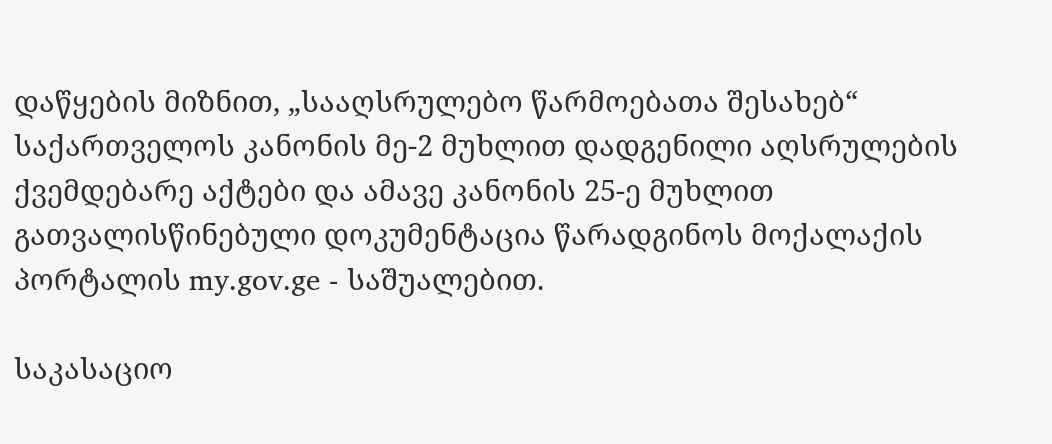დაწყების მიზნით, „სააღსრულებო წარმოებათა შესახებ“ საქართველოს კანონის მე-2 მუხლით დადგენილი აღსრულების ქვემდებარე აქტები და ამავე კანონის 25-ე მუხლით გათვალისწინებული დოკუმენტაცია წარადგინოს მოქალაქის პორტალის my.gov.ge - საშუალებით.

საკასაციო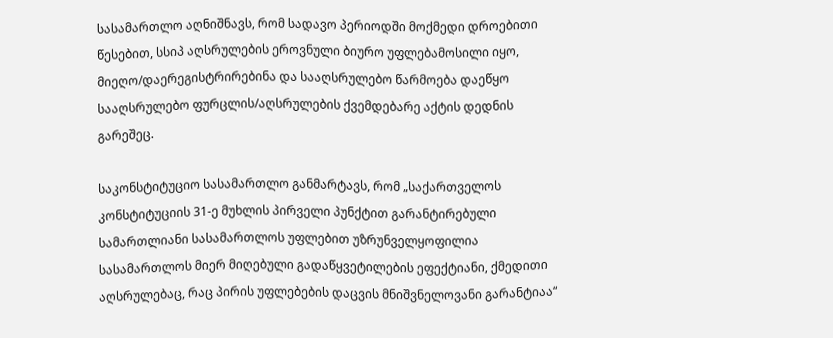სასამართლო აღნიშნავს, რომ სადავო პერიოდში მოქმედი დროებითი წესებით, სსიპ აღსრულების ეროვნული ბიურო უფლებამოსილი იყო, მიეღო/დაერეგისტრირებინა და სააღსრულებო წარმოება დაეწყო სააღსრულებო ფურცლის/აღსრულების ქვემდებარე აქტის დედნის გარეშეც.

საკონსტიტუციო სასამართლო განმარტავს, რომ „საქართველოს კონსტიტუციის 31-ე მუხლის პირველი პუნქტით გარანტირებული სამართლიანი სასამართლოს უფლებით უზრუნველყოფილია სასამართლოს მიერ მიღებული გადაწყვეტილების ეფექტიანი, ქმედითი აღსრულებაც, რაც პირის უფლებების დაცვის მნიშვნელოვანი გარანტიაა“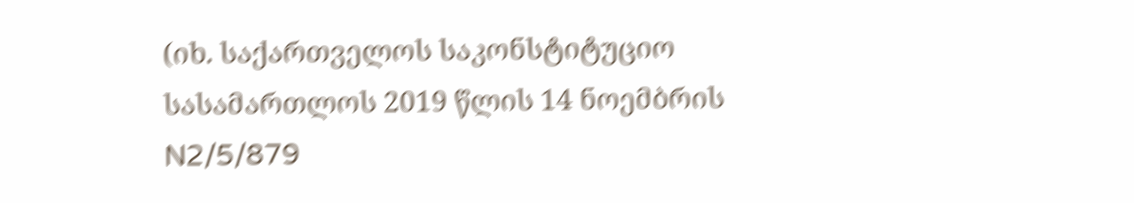(იხ. საქართველოს საკონსტიტუციო სასამართლოს 2019 წლის 14 ნოემბრის N2/5/879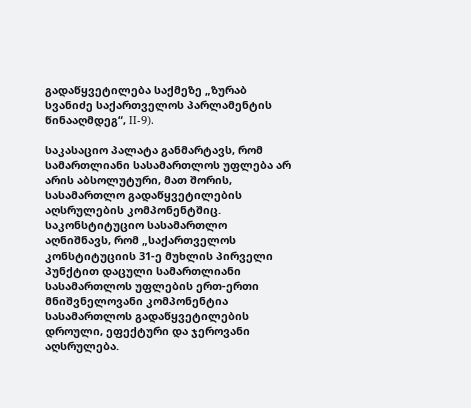გადაწყვეტილება საქმეზე „ზურაბ სვანიძე საქართველოს პარლამენტის წინააღმდეგ“, II-9).

საკასაციო პალატა განმარტავს, რომ სამართლიანი სასამართლოს უფლება არ არის აბსოლუტური, მათ შორის, სასამართლო გადაწყვეტილების აღსრულების კომპონენტშიც. საკონსტიტუციო სასამართლო აღნიშნავს, რომ „საქართველოს კონსტიტუციის 31-ე მუხლის პირველი პუნქტით დაცული სამართლიანი სასამართლოს უფლების ერთ-ერთი მნიშვნელოვანი კომპონენტია სასამართლოს გადაწყვეტილების დროული, ეფექტური და ჯეროვანი აღსრულება.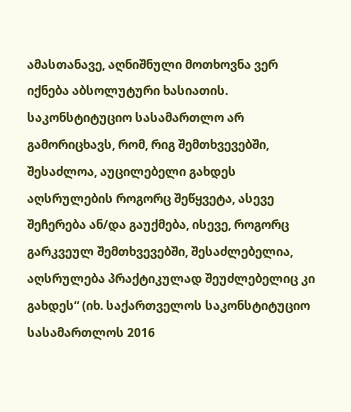ამასთანავე, აღნიშნული მოთხოვნა ვერ იქნება აბსოლუტური ხასიათის. საკონსტიტუციო სასამართლო არ გამორიცხავს, რომ, რიგ შემთხვევებში, შესაძლოა, აუცილებელი გახდეს აღსრულების როგორც შეწყვეტა, ასევე შეჩერება ან/და გაუქმება, ისევე, როგორც გარკვეულ შემთხვევებში, შესაძლებელია, აღსრულება პრაქტიკულად შეუძლებელიც კი გახდეს“ (იხ. საქართველოს საკონსტიტუციო სასამართლოს 2016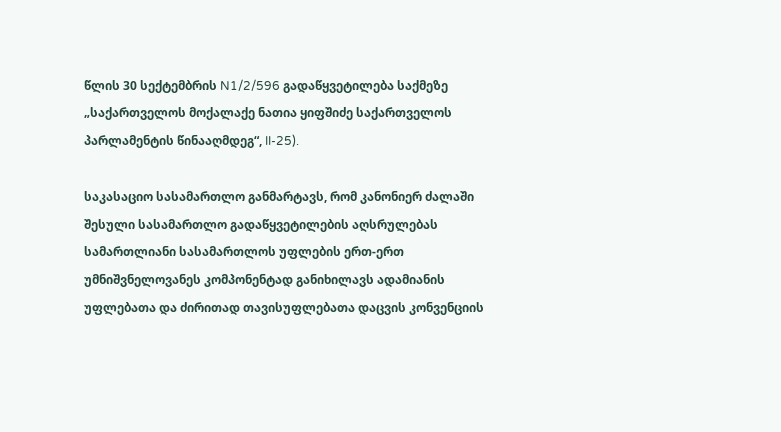წლის 30 სექტემბრის N1/2/596 გადაწყვეტილება საქმეზე „საქართველოს მოქალაქე ნათია ყიფშიძე საქართველოს პარლამენტის წინააღმდეგ“, II-25).

საკასაციო სასამართლო განმარტავს, რომ კანონიერ ძალაში შესული სასამართლო გადაწყვეტილების აღსრულებას სამართლიანი სასამართლოს უფლების ერთ-ერთ უმნიშვნელოვანეს კომპონენტად განიხილავს ადამიანის უფლებათა და ძირითად თავისუფლებათა დაცვის კონვენციის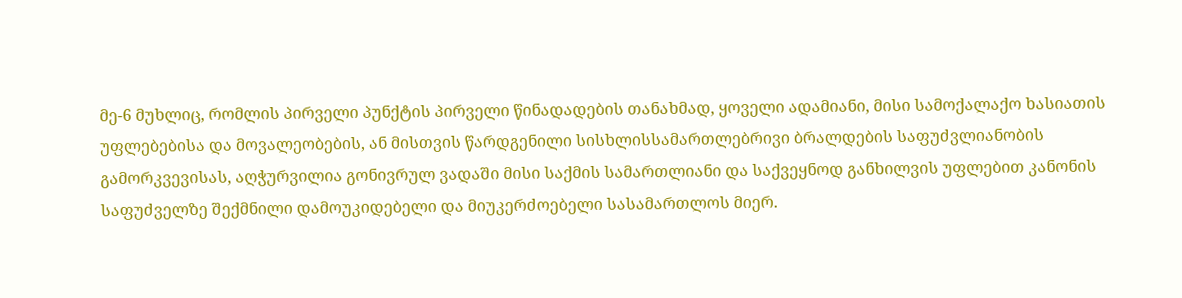მე-6 მუხლიც, რომლის პირველი პუნქტის პირველი წინადადების თანახმად, ყოველი ადამიანი, მისი სამოქალაქო ხასიათის უფლებებისა და მოვალეობების, ან მისთვის წარდგენილი სისხლისსამართლებრივი ბრალდების საფუძვლიანობის გამორკვევისას, აღჭურვილია გონივრულ ვადაში მისი საქმის სამართლიანი და საქვეყნოდ განხილვის უფლებით კანონის საფუძველზე შექმნილი დამოუკიდებელი და მიუკერძოებელი სასამართლოს მიერ.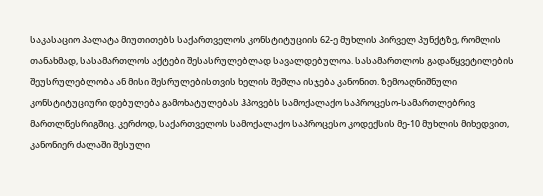საკასაციო პალატა მიუთითებს საქართველოს კონსტიტუციის 62-ე მუხლის პირველ პუნქტზე, რომლის თანახმად, სასამართლოს აქტები შესასრულებლად სავალდებულოა. სასამართლოს გადაწყვეტილების შეუსრულებლობა ან მისი შესრულებისთვის ხელის შეშლა ისჯება კანონით. ზემოაღნიშნული კონსტიტუციური დებულება გამოხატულებას ჰპოვებს სამოქალაქო საპროცესო-სამართლებრივ მართლწესრიგშიც. კერძოდ, საქართველოს სამოქალაქო საპროცესო კოდექსის მე-10 მუხლის მიხედვით, კანონიერ ძალაში შესული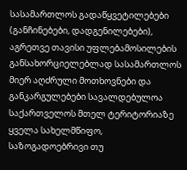სასამართლოს გადაწყვეტილებები (განჩინებები, დადგენილებები), აგრეთვე თავისი უფლებამოსილების განსახორციელებლად სასამართლოს მიერ აღძრული მოთხოვნები და განკარგულებები სავალდებულოა საქართველოს მთელ ტერიტორიაზე ყველა სახელმწიფო, საზოგადოებრივი თუ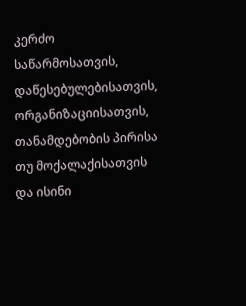კერძო საწარმოსათვის, დაწესებულებისათვის, ორგანიზაციისათვის, თანამდებობის პირისა თუ მოქალაქისათვის და ისინი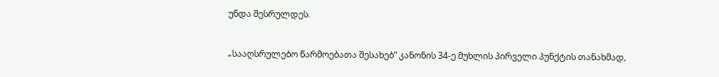უნდა შესრულდეს.

„სააღსრულებო წარმოებათა შესახებ“ კანონის 34-ე მუხლის პირველი პუნქტის თანახმად,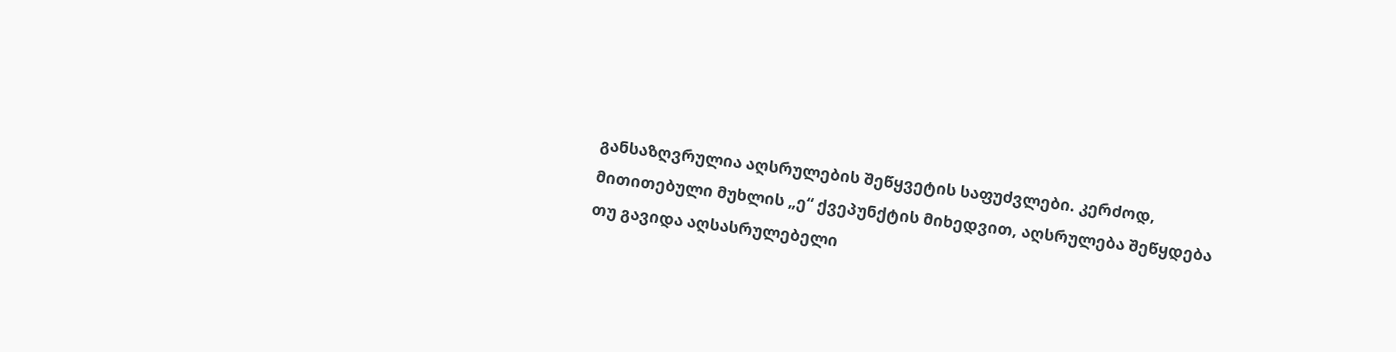განსაზღვრულია აღსრულების შეწყვეტის საფუძვლები. კერძოდ, მითითებული მუხლის „ე“ ქვეპუნქტის მიხედვით, აღსრულება შეწყდება თუ გავიდა აღსასრულებელი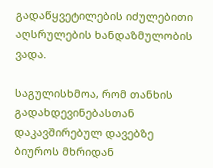გადაწყვეტილების იძულებითი აღსრულების ხანდაზმულობის ვადა.

საგულისხმოა, რომ თანხის გადახდევინებასთან დაკავშირებულ დავებზე ბიუროს მხრიდან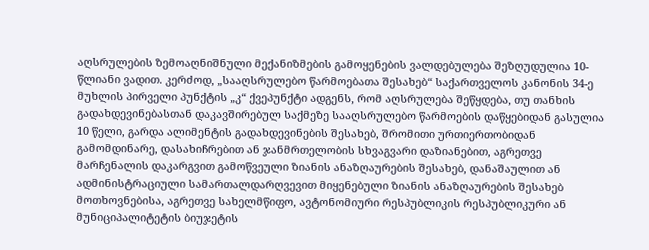აღსრულების ზემოაღნიშნული მექანიზმების გამოყენების ვალდებულება შეზღუდულია 10-წლიანი ვადით. კერძოდ, „სააღსრულებო წარმოებათა შესახებ“ საქართველოს კანონის 34-ე მუხლის პირველი პუნქტის „კ“ ქვეპუნქტი ადგენს, რომ აღსრულება შეწყდება, თუ თანხის გადახდევინებასთან დაკავშირებულ საქმეზე სააღსრულებო წარმოების დაწყებიდან გასულია 10 წელი, გარდა ალიმენტის გადახდევინების შესახებ, შრომითი ურთიერთობიდან გამომდინარე, დასახიჩრებით ან ჯანმრთელობის სხვაგვარი დაზიანებით, აგრეთვე მარჩენალის დაკარგვით გამოწვეული ზიანის ანაზღაურების შესახებ, დანაშაულით ან ადმინისტრაციული სამართალდარღვევით მიყენებული ზიანის ანაზღაურების შესახებ მოთხოვნებისა, აგრეთვე სახელმწიფო, ავტონომიური რესპუბლიკის რესპუბლიკური ან მუნიციპალიტეტის ბიუჯეტის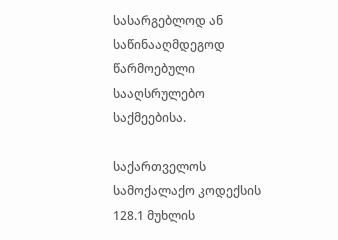სასარგებლოდ ან საწინააღმდეგოდ წარმოებული სააღსრულებო საქმეებისა.

საქართველოს სამოქალაქო კოდექსის 128.1 მუხლის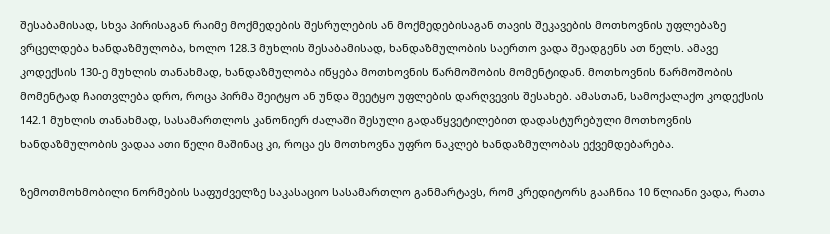შესაბამისად, სხვა პირისაგან რაიმე მოქმედების შესრულების ან მოქმედებისაგან თავის შეკავების მოთხოვნის უფლებაზე ვრცელდება ხანდაზმულობა, ხოლო 128.3 მუხლის შესაბამისად, ხანდაზმულობის საერთო ვადა შეადგენს ათ წელს. ამავე კოდექსის 130-ე მუხლის თანახმად, ხანდაზმულობა იწყება მოთხოვნის წარმოშობის მომენტიდან. მოთხოვნის წარმოშობის მომენტად ჩაითვლება დრო, როცა პირმა შეიტყო ან უნდა შეეტყო უფლების დარღვევის შესახებ. ამასთან, სამოქალაქო კოდექსის 142.1 მუხლის თანახმად, სასამართლოს კანონიერ ძალაში შესული გადაწყვეტილებით დადასტურებული მოთხოვნის ხანდაზმულობის ვადაა ათი წელი მაშინაც კი, როცა ეს მოთხოვნა უფრო ნაკლებ ხანდაზმულობას ექვემდებარება.

ზემოთმოხმობილი ნორმების საფუძველზე საკასაციო სასამართლო განმარტავს, რომ კრედიტორს გააჩნია 10 წლიანი ვადა, რათა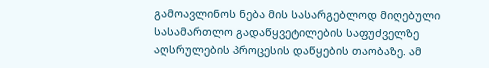გამოავლინოს ნება მის სასარგებლოდ მიღებული სასამართლო გადაწყვეტილების საფუძველზე აღსრულების პროცესის დაწყების თაობაზე. ამ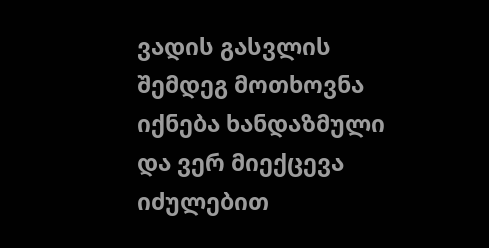ვადის გასვლის შემდეგ მოთხოვნა იქნება ხანდაზმული და ვერ მიექცევა იძულებით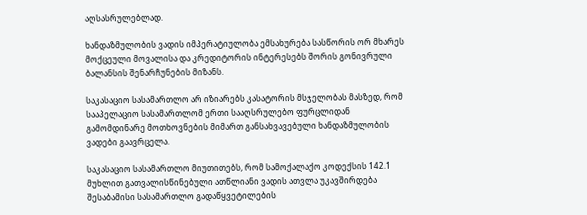აღსასრულებლად.

ხანდაზმულობის ვადის იმპერატიულობა ემსახურება სასწორის ორ მხარეს მოქცეული მოვალისა და კრედიტორის ინტერესებს შორის გონივრული ბალანსის შენარჩუნების მიზანს.

საკასაციო სასამართლო არ იზიარებს კასატორის მსჯელობას მასზედ, რომ სააპელაციო სასამართლომ ერთი სააღსრულებო ფურცლიდან გამომდინარე მოთხოვნების მიმართ განსახვავებული ხანდაზმულობის ვადები გაავრცელა.

საკასაციო სასამართლო მიუთითებს, რომ სამოქალაქო კოდექსის 142.1 მუხლით გათვალისწინებული ათწლიანი ვადის ათვლა უკავშირდება შესაბამისი სასამართლო გადაწყვეტილების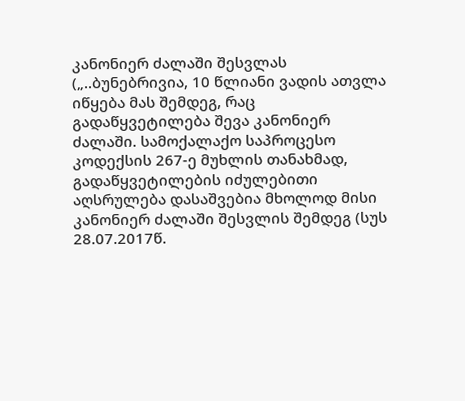კანონიერ ძალაში შესვლას („..ბუნებრივია, 10 წლიანი ვადის ათვლა იწყება მას შემდეგ, რაც გადაწყვეტილება შევა კანონიერ ძალაში. სამოქალაქო საპროცესო კოდექსის 267-ე მუხლის თანახმად, გადაწყვეტილების იძულებითი აღსრულება დასაშვებია მხოლოდ მისი კანონიერ ძალაში შესვლის შემდეგ (სუს 28.07.2017წ.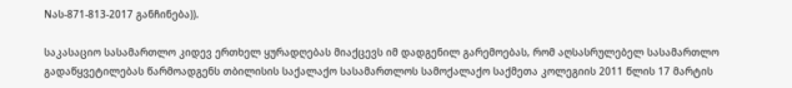Nას-871-813-2017 განჩინება)).

საკასაციო სასამართლო კიდევ ერთხელ ყურადღებას მიაქცევს იმ დადგენილ გარემოებას, რომ აღსასრულებელ სასამართლო გადაწყვეტილებას წარმოადგენს თბილისის საქალაქო სასამართლოს სამოქალაქო საქმეთა კოლეგიის 2011 წლის 17 მარტის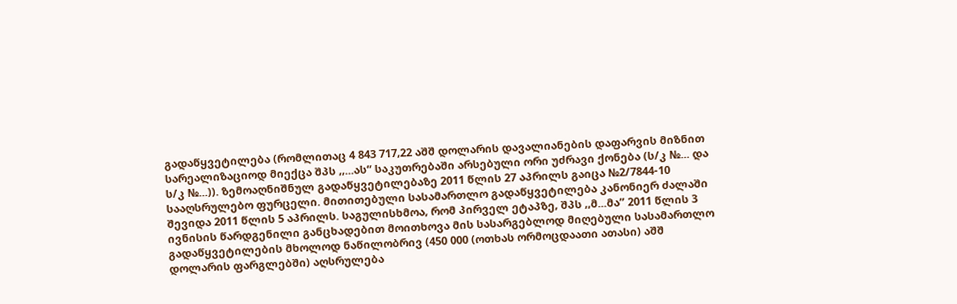გადაწყვეტილება (რომლითაც 4 843 717,22 აშშ დოლარის დავალიანების დაფარვის მიზნით სარეალიზაციოდ მიექცა შპს ,,...ას“ საკუთრებაში არსებული ორი უძრავი ქონება (ს/კ №... და ს/კ №...)). ზემოაღნიშნულ გადაწყვეტილებაზე 2011 წლის 27 აპრილს გაიცა №2/7844-10 სააღსრულებო ფურცელი. მითითებული სასამართლო გადაწყვეტილება კანონიერ ძალაში შევიდა 2011 წლის 5 აპრილს. საგულისხმოა, რომ პირველ ეტაპზე, შპს ,,მ...მა” 2011 წლის 3 ივნისის წარდგენილი განცხადებით მოითხოვა მის სასარგებლოდ მიღებული სასამართლო გადაწყვეტილების მხოლოდ ნაწილობრივ (450 000 (ოთხას ორმოცდაათი ათასი) აშშ დოლარის ფარგლებში) აღსრულება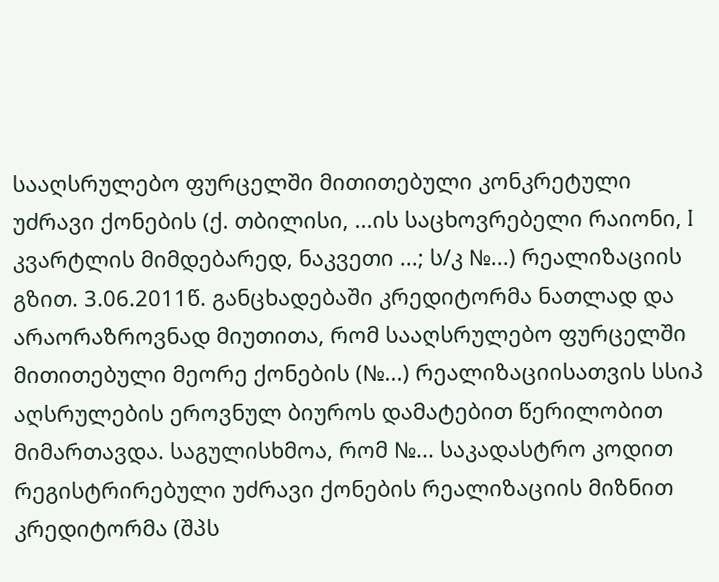სააღსრულებო ფურცელში მითითებული კონკრეტული უძრავი ქონების (ქ. თბილისი, ...ის საცხოვრებელი რაიონი, I კვარტლის მიმდებარედ, ნაკვეთი ...; ს/კ №...) რეალიზაციის გზით. 3.06.2011წ. განცხადებაში კრედიტორმა ნათლად და არაორაზროვნად მიუთითა, რომ სააღსრულებო ფურცელში მითითებული მეორე ქონების (№...) რეალიზაციისათვის სსიპ აღსრულების ეროვნულ ბიუროს დამატებით წერილობით მიმართავდა. საგულისხმოა, რომ №... საკადასტრო კოდით რეგისტრირებული უძრავი ქონების რეალიზაციის მიზნით კრედიტორმა (შპს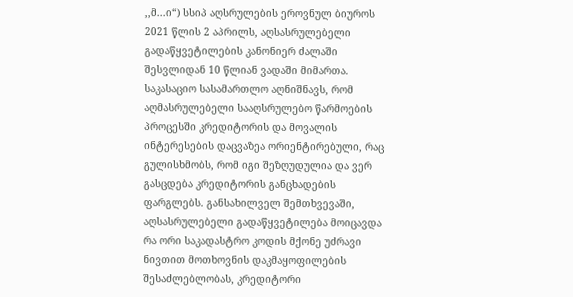,,მ...ი“) სსიპ აღსრულების ეროვნულ ბიუროს 2021 წლის 2 აპრილს, აღსასრულებელი გადაწყვეტილების კანონიერ ძალაში შესვლიდან 10 წლიან ვადაში მიმართა. საკასაციო სასამართლო აღნიშნავს, რომ აღმასრულებელი სააღსრულებო წარმოების პროცესში კრედიტორის და მოვალის ინტერესების დაცვაზეა ორიენტირებული, რაც გულისხმობს, რომ იგი შეზღუდულია და ვერ გასცდება კრედიტორის განცხადების ფარგლებს. განსახილველ შემთხვევაში, აღსასრულებელი გადაწყვეტილება მოიცავდა რა ორი საკადასტრო კოდის მქონე უძრავი ნივთით მოთხოვნის დაკმაყოფილების შესაძლებლობას, კრედიტორი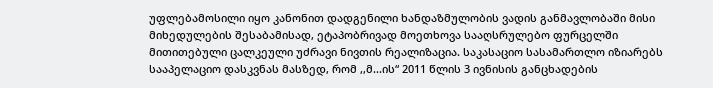უფლებამოსილი იყო კანონით დადგენილი ხანდაზმულობის ვადის განმავლობაში მისი მიხედულების შესაბამისად, ეტაპობრივად მოეთხოვა სააღსრულებო ფურცელში მითითებული ცალკეული უძრავი ნივთის რეალიზაცია. საკასაციო სასამართლო იზიარებს სააპელაციო დასკვნას მასზედ, რომ ,,მ...ის“ 2011 წლის 3 ივნისის განცხადების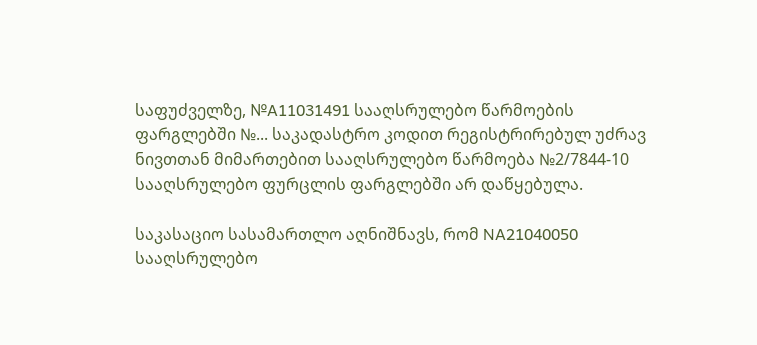საფუძველზე, №A11031491 სააღსრულებო წარმოების ფარგლებში №... საკადასტრო კოდით რეგისტრირებულ უძრავ ნივთთან მიმართებით სააღსრულებო წარმოება №2/7844-10 სააღსრულებო ფურცლის ფარგლებში არ დაწყებულა.

საკასაციო სასამართლო აღნიშნავს, რომ NA21040050 სააღსრულებო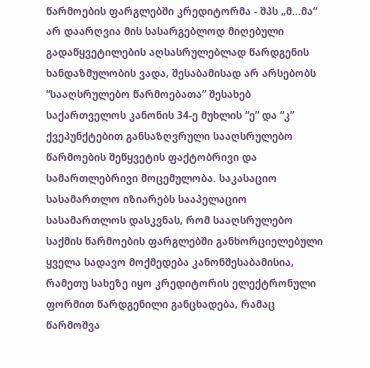წარმოების ფარგლებში კრედიტორმა - შპს „მ...მა“ არ დაარღვია მის სასარგებლოდ მიღებული გადაწყვეტილების აღსასრულებლად წარდგენის ხანდაზმულობის ვადა, შესაბამისად არ არსებობს “სააღსრულებო წარმოებათა” შესახებ საქართველოს კანონის 34-ე მუხლის “ე” და “კ” ქვეპუნქტებით განსაზღვრული სააღსრულებო წარმოების შეწყვეტის ფაქტობრივი და სამართლებრივი მოცემულობა. საკასაციო სასამართლო იზიარებს სააპელაციო სასამართლოს დასკვნას, რომ სააღსრულებო საქმის წარმოების ფარგლებში განხორციელებული ყველა სადავო მოქმედება კანონშესაბამისია, რამეთუ სახეზე იყო კრედიტორის ელექტრონული ფორმით წარდგენილი განცხადება, რამაც წარმოშვა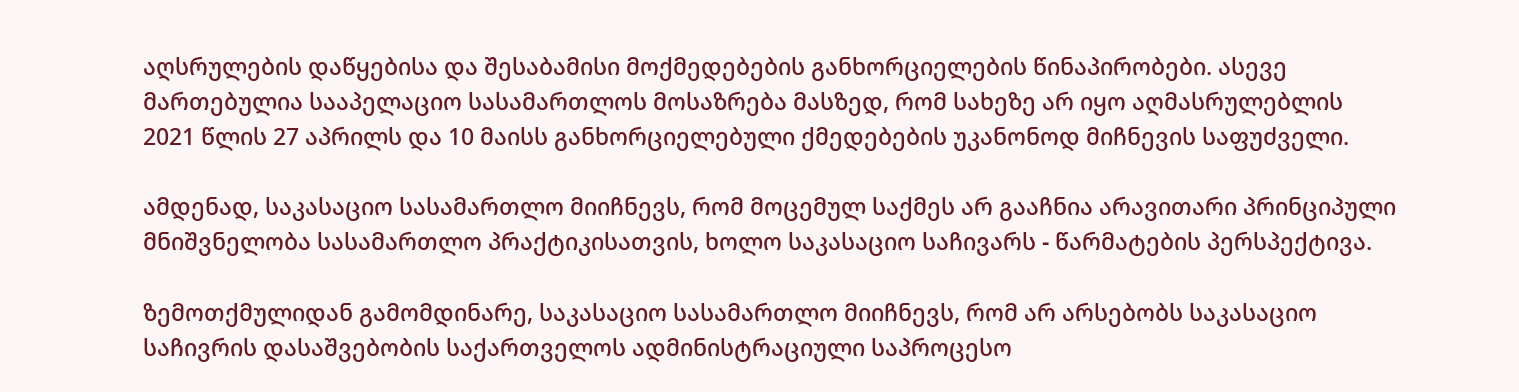აღსრულების დაწყებისა და შესაბამისი მოქმედებების განხორციელების წინაპირობები. ასევე მართებულია სააპელაციო სასამართლოს მოსაზრება მასზედ, რომ სახეზე არ იყო აღმასრულებლის 2021 წლის 27 აპრილს და 10 მაისს განხორციელებული ქმედებების უკანონოდ მიჩნევის საფუძველი.

ამდენად, საკასაციო სასამართლო მიიჩნევს, რომ მოცემულ საქმეს არ გააჩნია არავითარი პრინციპული მნიშვნელობა სასამართლო პრაქტიკისათვის, ხოლო საკასაციო საჩივარს - წარმატების პერსპექტივა.

ზემოთქმულიდან გამომდინარე, საკასაციო სასამართლო მიიჩნევს, რომ არ არსებობს საკასაციო საჩივრის დასაშვებობის საქართველოს ადმინისტრაციული საპროცესო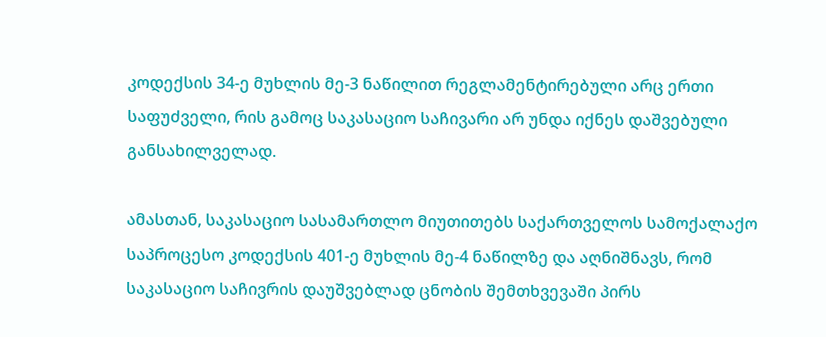კოდექსის 34-ე მუხლის მე-3 ნაწილით რეგლამენტირებული არც ერთი საფუძველი, რის გამოც საკასაციო საჩივარი არ უნდა იქნეს დაშვებული განსახილველად.

ამასთან, საკასაციო სასამართლო მიუთითებს საქართველოს სამოქალაქო საპროცესო კოდექსის 401-ე მუხლის მე-4 ნაწილზე და აღნიშნავს, რომ საკასაციო საჩივრის დაუშვებლად ცნობის შემთხვევაში პირს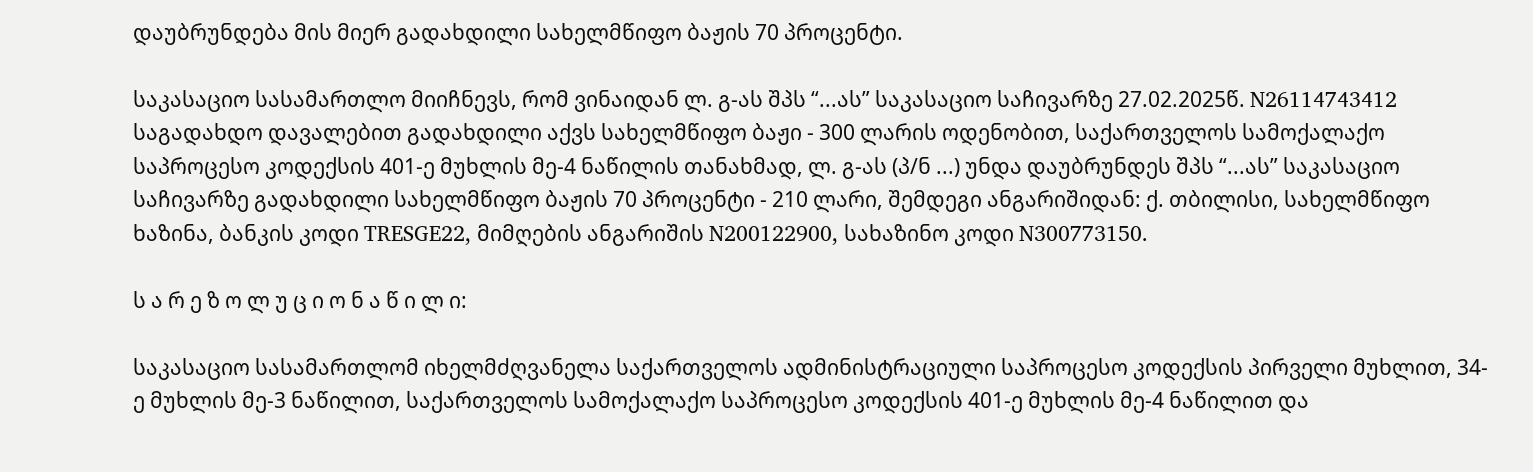დაუბრუნდება მის მიერ გადახდილი სახელმწიფო ბაჟის 70 პროცენტი.

საკასაციო სასამართლო მიიჩნევს, რომ ვინაიდან ლ. გ-ას შპს “...ას” საკასაციო საჩივარზე 27.02.2025წ. N26114743412 საგადახდო დავალებით გადახდილი აქვს სახელმწიფო ბაჟი - 300 ლარის ოდენობით, საქართველოს სამოქალაქო საპროცესო კოდექსის 401-ე მუხლის მე-4 ნაწილის თანახმად, ლ. გ-ას (პ/ნ ...) უნდა დაუბრუნდეს შპს “...ას” საკასაციო საჩივარზე გადახდილი სახელმწიფო ბაჟის 70 პროცენტი - 210 ლარი, შემდეგი ანგარიშიდან: ქ. თბილისი, სახელმწიფო ხაზინა, ბანკის კოდი TRESGE22, მიმღების ანგარიშის N200122900, სახაზინო კოდი N300773150.

ს ა რ ე ზ ო ლ უ ც ი ო ნ ა წ ი ლ ი:

საკასაციო სასამართლომ იხელმძღვანელა საქართველოს ადმინისტრაციული საპროცესო კოდექსის პირველი მუხლით, 34-ე მუხლის მე-3 ნაწილით, საქართველოს სამოქალაქო საპროცესო კოდექსის 401-ე მუხლის მე-4 ნაწილით და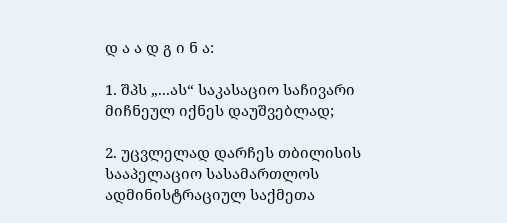დ ა ა დ გ ი ნ ა:

1. შპს „...ას“ საკასაციო საჩივარი მიჩნეულ იქნეს დაუშვებლად;

2. უცვლელად დარჩეს თბილისის სააპელაციო სასამართლოს ადმინისტრაციულ საქმეთა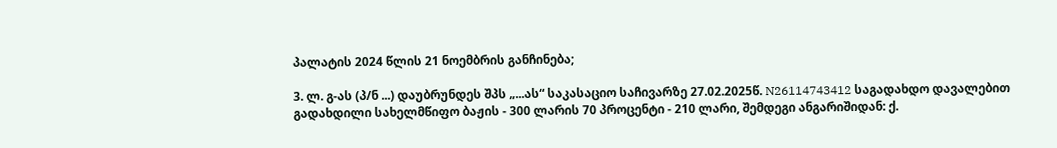პალატის 2024 წლის 21 ნოემბრის განჩინება;

3. ლ. გ-ას (პ/ნ ...) დაუბრუნდეს შპს „...ას“ საკასაციო საჩივარზე 27.02.2025წ. N26114743412 საგადახდო დავალებით გადახდილი სახელმწიფო ბაჟის - 300 ლარის 70 პროცენტი - 210 ლარი, შემდეგი ანგარიშიდან: ქ.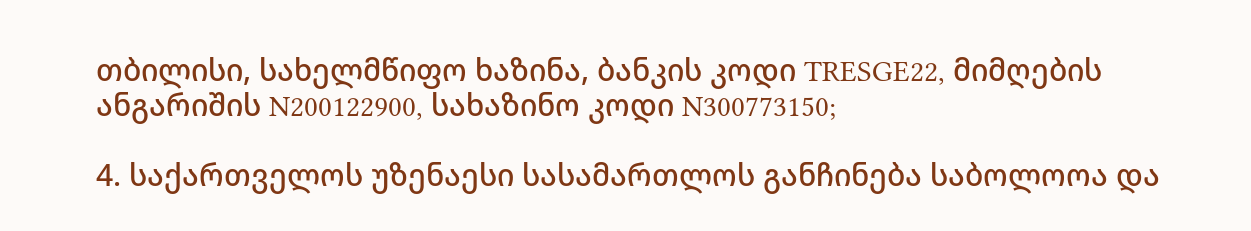თბილისი, სახელმწიფო ხაზინა, ბანკის კოდი TRESGE22, მიმღების ანგარიშის N200122900, სახაზინო კოდი N300773150;

4. საქართველოს უზენაესი სასამართლოს განჩინება საბოლოოა და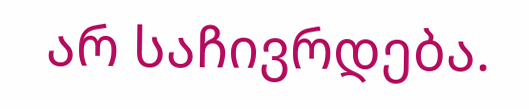არ საჩივრდება.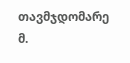თავმჯდომარე მ.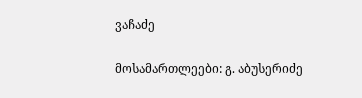ვაჩაძე

მოსამართლეები: გ. აბუსერიძე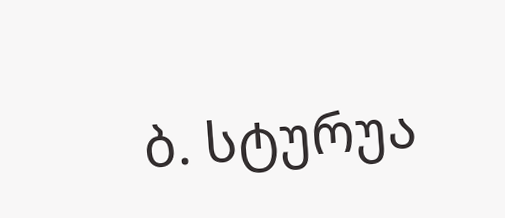ბ. სტურუა